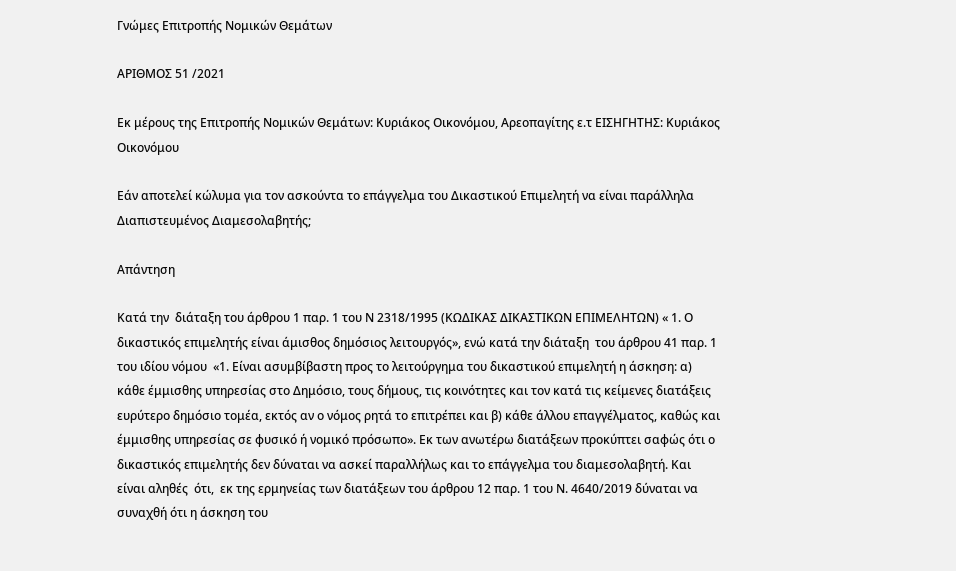Γνώμες Επιτροπής Νομικών Θεμάτων

ΑΡΙΘΜΟΣ 51 /2021

Εκ μέρους της Επιτροπής Νομικών Θεμάτων: Κυριάκος Οικονόμου, Αρεοπαγίτης ε.τ ΕΙΣΗΓΗΤΗΣ: Κυριάκος Οικονόμου

Εάν αποτελεί κώλυμα για τον ασκούντα το επάγγελμα του Δικαστικού Επιμελητή να είναι παράλληλα Διαπιστευμένος Διαμεσολαβητής;

Απάντηση

Κατά την  διάταξη του άρθρου 1 παρ. 1 του Ν 2318/1995 (ΚΩΔΙΚΑΣ ΔΙΚΑΣΤΙΚΩΝ ΕΠΙΜΕΛΗΤΩΝ) « 1. Ο δικαστικός επιμελητής είναι άμισθος δημόσιος λειτουργός», ενώ κατά την διάταξη  του άρθρου 41 παρ. 1 του ιδίου νόμου  «1. Είναι ασυμβίβαστη προς το λειτούργημα του δικαστικού επιμελητή η άσκηση: α) κάθε έμμισθης υπηρεσίας στο Δημόσιο, τους δήμους, τις κοινότητες και τον κατά τις κείμενες διατάξεις ευρύτερο δημόσιο τομέα, εκτός αν ο νόμος ρητά το επιτρέπει και β) κάθε άλλου επαγγέλματος, καθώς και έμμισθης υπηρεσίας σε φυσικό ή νομικό πρόσωπο». Εκ των ανωτέρω διατάξεων προκύπτει σαφώς ότι ο δικαστικός επιμελητής δεν δύναται να ασκεί παραλλήλως και το επάγγελμα του διαμεσολαβητή. Και είναι αληθές  ότι,  εκ της ερμηνείας των διατάξεων του άρθρου 12 παρ. 1 του Ν. 4640/2019 δύναται να συναχθή ότι η άσκηση του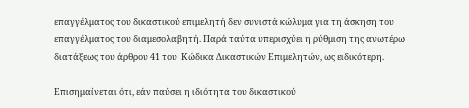επαγγέλματος του δικαστικού επιμελητή δεν συνιστά κώλυμα για τη άσκηση του επαγγέλματος του διαμεσολαβητή. Παρά ταύτα υπερισχύει η ρύθμιση της ανωτέρω διατάξεως του άρθρου 41 του  Κώδικα Δικαστικών Επιμελητών, ως ειδικότερη.

Επισημαίνεται ότι, εάν παύσει η ιδιότητα του δικαστικού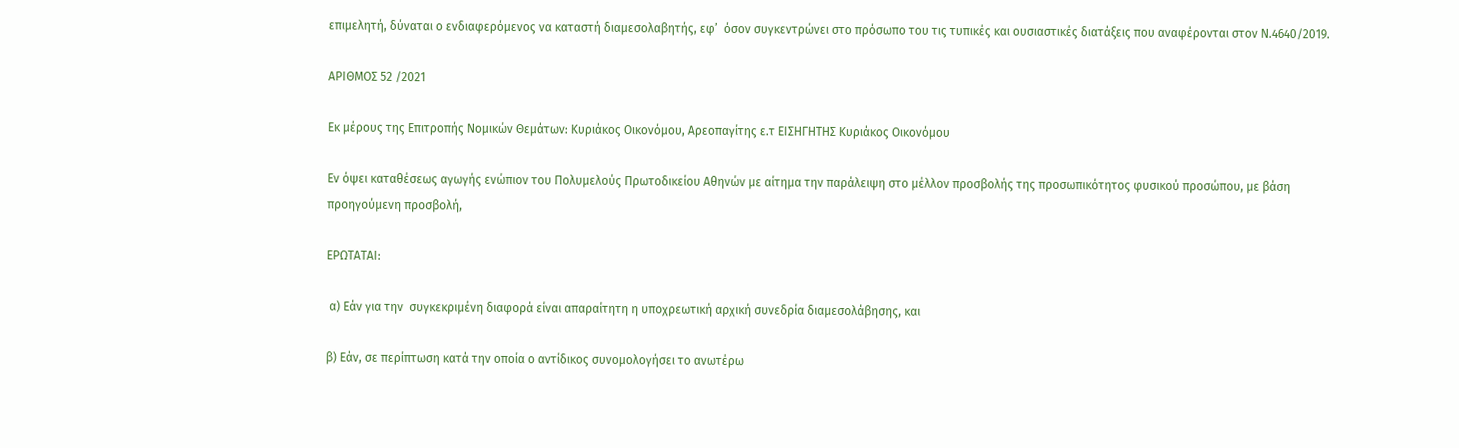επιμελητή, δύναται ο ενδιαφερόμενος να καταστή διαμεσολαβητής, εφ’  όσον συγκεντρώνει στο πρόσωπο του τις τυπικές και ουσιαστικές διατάξεις που αναφέρονται στον Ν.4640/2019.

ΑΡΙΘΜΟΣ 52 /2021

Εκ μέρους της Επιτροπής Νομικών Θεμάτων: Κυριάκος Οικονόμου, Αρεοπαγίτης ε.τ ΕΙΣΗΓΗΤΗΣ Κυριάκος Οικονόμου

Εν όψει καταθέσεως αγωγής ενώπιον του Πολυμελούς Πρωτοδικείου Αθηνών με αίτημα την παράλειψη στο μέλλον προσβολής της προσωπικότητος φυσικού προσώπου, με βάση προηγούμενη προσβολή,

ΕΡΩΤΑΤΑΙ:

 α) Εάν για την  συγκεκριμένη διαφορά είναι απαραίτητη η υποχρεωτική αρχική συνεδρία διαμεσολάβησης, και

β) Εάν, σε περίπτωση κατά την οποία ο αντίδικος συνομολογήσει το ανωτέρω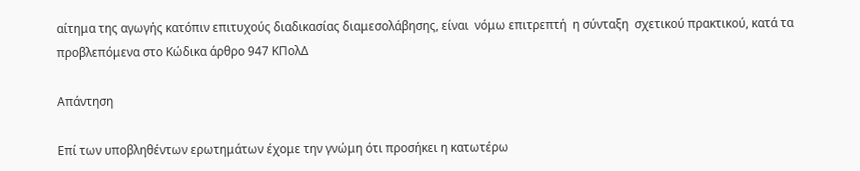αίτημα της αγωγής κατόπιν επιτυχούς διαδικασίας διαμεσολάβησης, είναι  νόμω επιτρεπτή  η σύνταξη  σχετικού πρακτικού, κατά τα  προβλεπόμενα στο Κώδικα άρθρο 947 ΚΠολΔ

Απάντηση

Επί των υποβληθέντων ερωτημάτων έχομε την γνώμη ότι προσήκει η κατωτέρω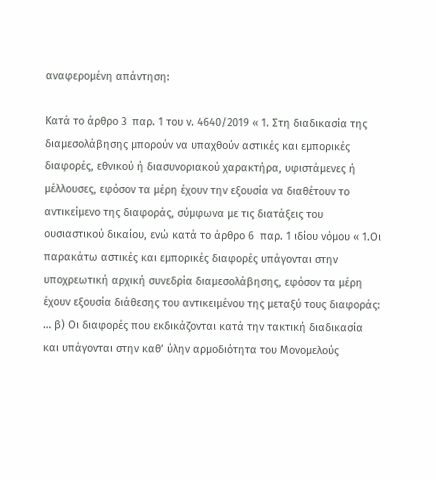αναφερομένη απάντηση:

Κατά το άρθρο 3  παρ. 1 του ν. 4640/2019 « 1. Στη διαδικασία της διαμεσολάβησης μπορούν να υπαχθούν αστικές και εμπορικές διαφορές, εθνικού ή διασυνοριακού χαρακτήρα, υφιστάμενες ή μέλλουσες, εφόσον τα μέρη έχουν την εξουσία να διαθέτουν το αντικείμενο της διαφοράς, σύμφωνα με τις διατάξεις του ουσιαστικού δικαίου, ενώ κατά το άρθρο 6  παρ. 1 ιδίου νόμου « 1.Οι παρακάτω αστικές και εμπορικές διαφορές υπάγονται στην υποχρεωτική αρχική συνεδρία διαμεσολάβησης, εφόσον τα μέρη έχουν εξουσία διάθεσης του αντικειμένου της μεταξύ τους διαφοράς: … β) Οι διαφορές που εκδικάζονται κατά την τακτική διαδικασία και υπάγονται στην καθ’ ύλην αρμοδιότητα του Μονομελούς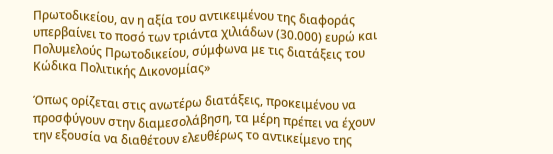Πρωτοδικείου, αν η αξία του αντικειμένου της διαφοράς υπερβαίνει το ποσό των τριάντα χιλιάδων (30.000) ευρώ και Πολυμελούς Πρωτοδικείου, σύμφωνα με τις διατάξεις του Κώδικα Πολιτικής Δικονομίας»

Όπως ορίζεται στις ανωτέρω διατάξεις, προκειμένου να προσφύγουν στην διαμεσολάβηση, τα μέρη πρέπει να έχουν την εξουσία να διαθέτουν ελευθέρως το αντικείμενο της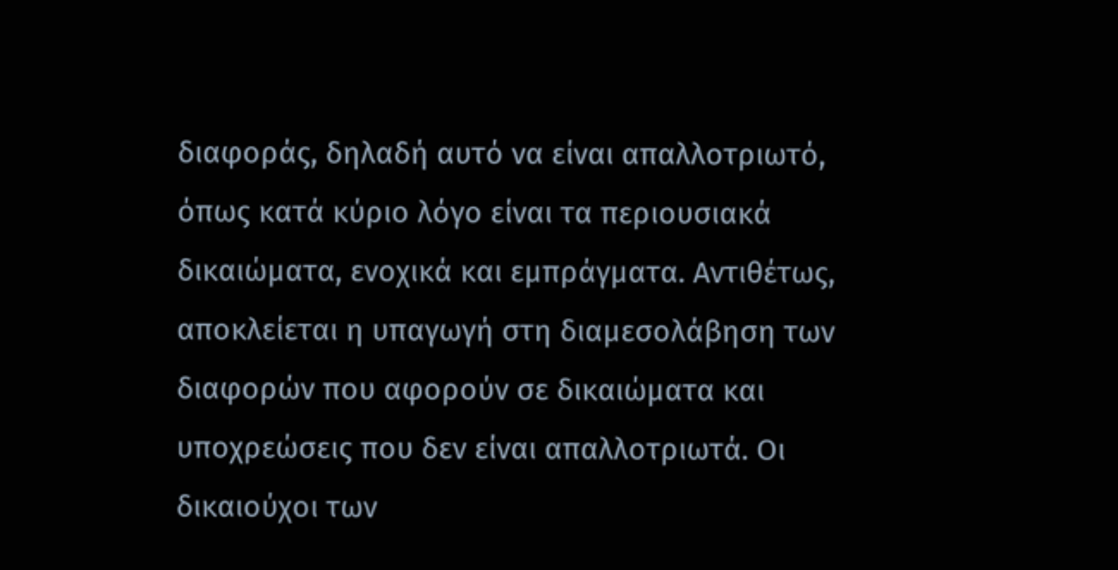διαφοράς, δηλαδή αυτό να είναι απαλλοτριωτό, όπως κατά κύριο λόγο είναι τα περιουσιακά δικαιώματα, ενοχικά και εμπράγματα. Αντιθέτως, αποκλείεται η υπαγωγή στη διαμεσολάβηση των διαφορών που αφορούν σε δικαιώματα και υποχρεώσεις που δεν είναι απαλλοτριωτά. Οι δικαιούχοι των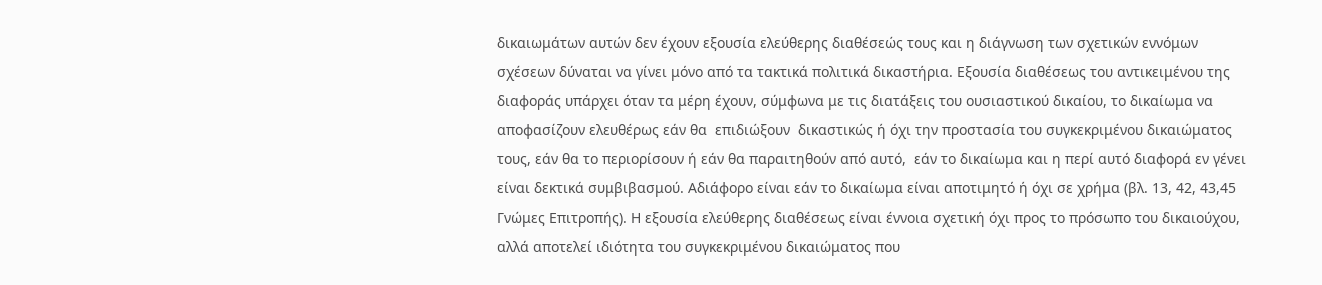δικαιωμάτων αυτών δεν έχουν εξουσία ελεύθερης διαθέσεώς τους και η διάγνωση των σχετικών εννόμων σχέσεων δύναται να γίνει μόνο από τα τακτικά πολιτικά δικαστήρια. Εξουσία διαθέσεως του αντικειμένου της διαφοράς υπάρχει όταν τα μέρη έχουν, σύμφωνα με τις διατάξεις του ουσιαστικού δικαίου, το δικαίωμα να αποφασίζουν ελευθέρως εάν θα  επιδιώξουν  δικαστικώς ή όχι την προστασία του συγκεκριμένου δικαιώματος τους, εάν θα το περιορίσουν ή εάν θα παραιτηθούν από αυτό,  εάν το δικαίωμα και η περί αυτό διαφορά εν γένει είναι δεκτικά συμβιβασμού. Αδιάφορο είναι εάν το δικαίωμα είναι αποτιμητό ή όχι σε χρήμα (βλ. 13, 42, 43,45 Γνώμες Επιτροπής). Η εξουσία ελεύθερης διαθέσεως είναι έννοια σχετική όχι προς το πρόσωπο του δικαιούχου, αλλά αποτελεί ιδιότητα του συγκεκριμένου δικαιώματος που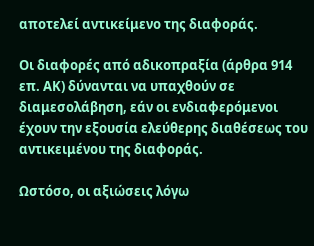αποτελεί αντικείμενο της διαφοράς.

Οι διαφορές από αδικοπραξία (άρθρα 914 επ. ΑΚ) δύνανται να υπαχθούν σε διαμεσολάβηση, εάν οι ενδιαφερόμενοι έχουν την εξουσία ελεύθερης διαθέσεως του αντικειμένου της διαφοράς.

Ωστόσο, οι αξιώσεις λόγω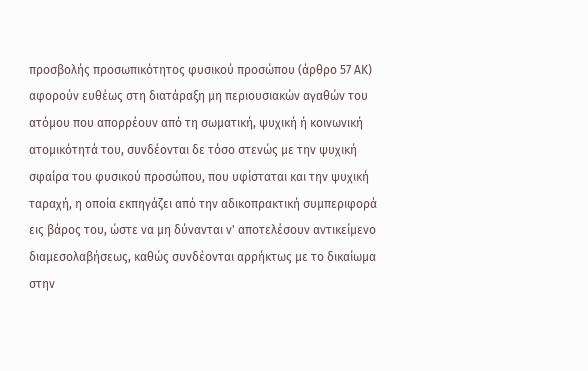προσβολής προσωπικότητος φυσικού προσώπου (άρθρο 57 ΑΚ) αφορούν ευθέως στη διατάραξη μη περιουσιακών αγαθών του ατόμου που απορρέουν από τη σωματική, ψυχική ή κοινωνική ατομικότητά του, συνδέονται δε τόσο στενώς με την ψυχική σφαίρα του φυσικού προσώπου, που υφίσταται και την ψυχική ταραχή, η οποία εκπηγάζει από την αδικοπρακτική συμπεριφορά εις βάρος του, ώστε να μη δύνανται ν' αποτελέσουν αντικείμενο διαμεσολαβήσεως, καθώς συνδέονται αρρήκτως με το δικαίωμα στην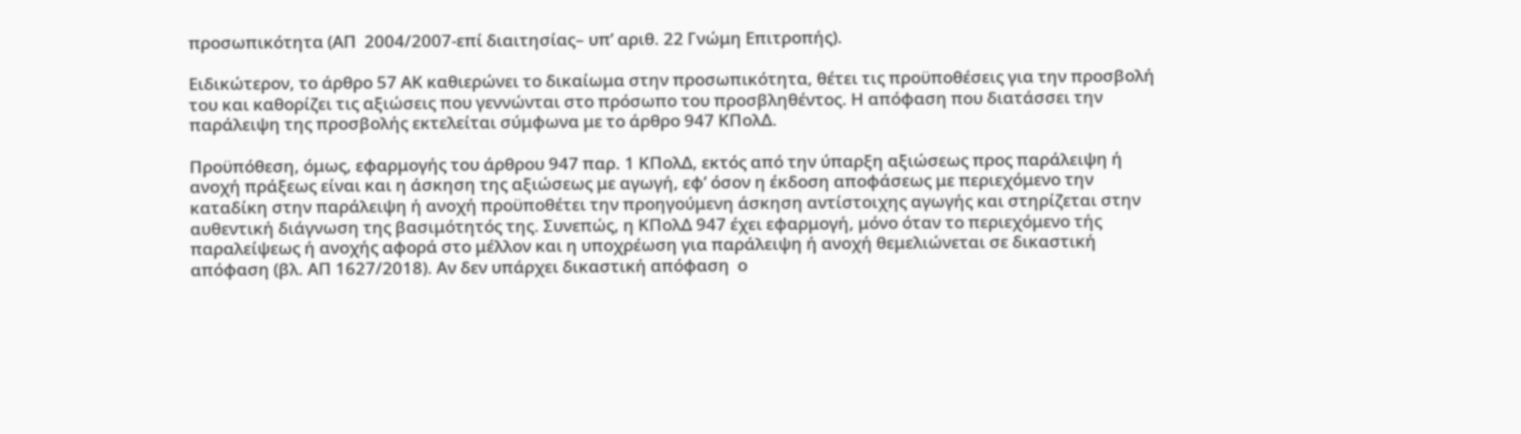προσωπικότητα (ΑΠ  2004/2007-επί διαιτησίας– υπ’ αριθ. 22 Γνώμη Επιτροπής).

Ειδικώτερον, το άρθρο 57 ΑΚ καθιερώνει το δικαίωμα στην προσωπικότητα, θέτει τις προϋποθέσεις για την προσβολή του και καθορίζει τις αξιώσεις που γεννώνται στο πρόσωπο του προσβληθέντος. Η απόφαση που διατάσσει την παράλειψη της προσβολής εκτελείται σύμφωνα με το άρθρο 947 ΚΠολΔ.

Προϋπόθεση, όμως, εφαρμογής του άρθρου 947 παρ. 1 ΚΠολΔ, εκτός από την ύπαρξη αξιώσεως προς παράλειψη ή ανοχή πράξεως είναι και η άσκηση της αξιώσεως με αγωγή, εφ’ όσον η έκδοση αποφάσεως με περιεχόμενο την καταδίκη στην παράλειψη ή ανοχή προϋποθέτει την προηγούμενη άσκηση αντίστοιχης αγωγής και στηρίζεται στην αυθεντική διάγνωση της βασιμότητός της. Συνεπώς, η ΚΠολΔ 947 έχει εφαρμογή, μόνο όταν το περιεχόμενο τής παραλείψεως ή ανοχής αφορά στο μέλλον και η υποχρέωση για παράλειψη ή ανοχή θεμελιώνεται σε δικαστική απόφαση (βλ. ΑΠ 1627/2018). Αν δεν υπάρχει δικαστική απόφαση  ο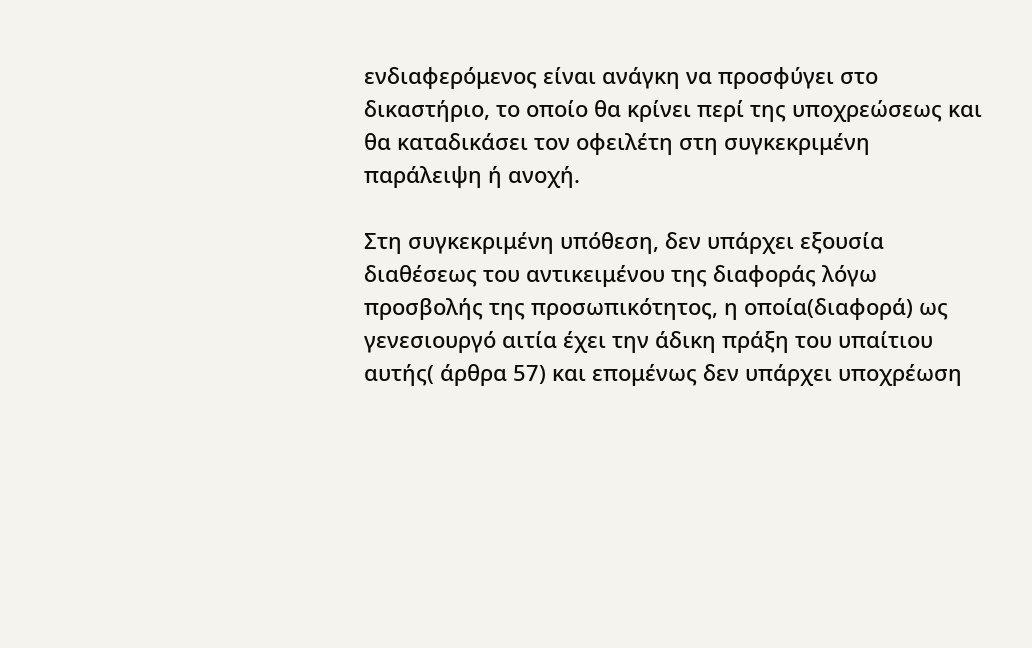ενδιαφερόμενος είναι ανάγκη να προσφύγει στο δικαστήριο, το οποίο θα κρίνει περί της υποχρεώσεως και θα καταδικάσει τον οφειλέτη στη συγκεκριμένη παράλειψη ή ανοχή.

Στη συγκεκριμένη υπόθεση, δεν υπάρχει εξουσία διαθέσεως του αντικειμένου της διαφοράς λόγω προσβολής της προσωπικότητος, η οποία(διαφορά) ως γενεσιουργό αιτία έχει την άδικη πράξη του υπαίτιου αυτής( άρθρα 57) και επομένως δεν υπάρχει υποχρέωση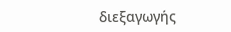διεξαγωγής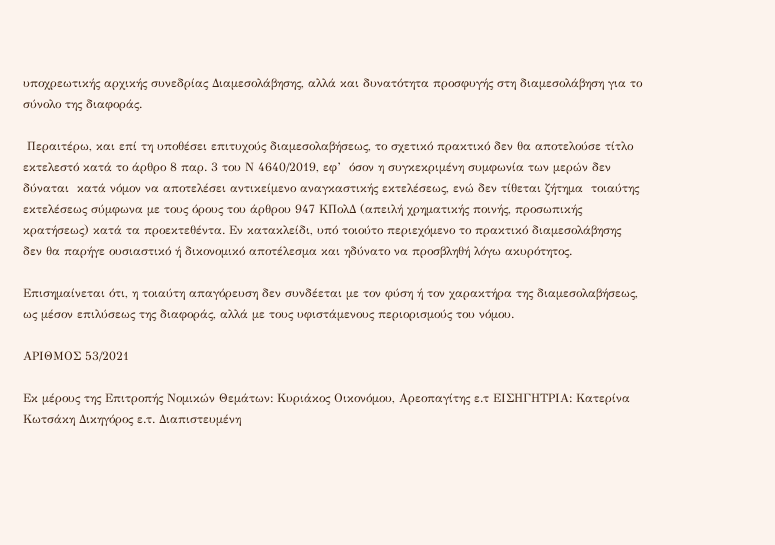υποχρεωτικής αρχικής συνεδρίας Διαμεσολάβησης, αλλά και δυνατότητα προσφυγής στη διαμεσολάβηση για το σύνολο της διαφοράς.

 Περαιτέρω, και επί τη υποθέσει επιτυχούς διαμεσολαβήσεως, το σχετικό πρακτικό δεν θα αποτελούσε τίτλο εκτελεστό κατά το άρθρο 8 παρ. 3 του Ν 4640/2019, εφ’  όσον η συγκεκριμένη συμφωνία των μερών δεν  δύναται  κατά νόμον να αποτελέσει αντικείμενο αναγκαστικής εκτελέσεως, ενώ δεν τίθεται ζήτημα  τοιαύτης εκτελέσεως σύμφωνα με τους όρους του άρθρου 947 ΚΠολΔ (απειλή χρηματικής ποινής, προσωπικής κρατήσεως) κατά τα προεκτεθέντα. Εν κατακλείδι, υπό τοιούτο περιεχόμενο το πρακτικό διαμεσολάβησης δεν θα παρήγε ουσιαστικό ή δικονομικό αποτέλεσμα και ηδύνατο να προσβληθή λόγω ακυρότητος.

Επισημαίνεται ότι, η τοιαύτη απαγόρευση δεν συνδέεται με τον φύση ή τον χαρακτήρα της διαμεσολαβήσεως, ως μέσον επιλύσεως της διαφοράς, αλλά με τους υφιστάμενους περιορισμούς του νόμου.

ΑΡΙΘΜΟΣ 53/2021

Εκ μέρους της Επιτροπής Νομικών Θεμάτων: Κυριάκος Οικονόμου, Αρεοπαγίτης ε.τ ΕΙΣΗΓΗΤΡΙΑ: Κατερίνα Κωτσάκη Δικηγόρος ε.τ. Διαπιστευμένη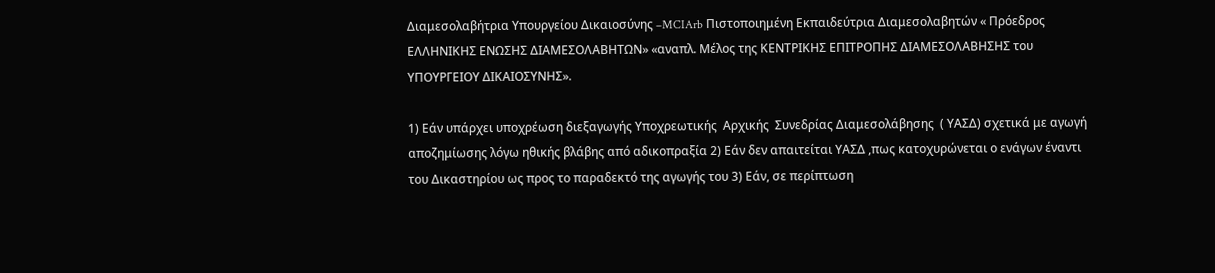Διαμεσολαβήτρια Υπουργείου Δικαιοσύνης –MCIArb Πιστοποιημένη Εκπαιδεύτρια Διαμεσολαβητών « Πρόεδρος ΕΛΛΗΝΙΚΗΣ ΕΝΩΣΗΣ ΔΙΑΜΕΣΟΛΑΒΗΤΩΝ» «αναπλ. Μέλος της ΚΕΝΤΡΙΚΗΣ ΕΠΙΤΡΟΠΗΣ ΔΙΑΜΕΣΟΛΑΒΗΣΗΣ του ΥΠΟΥΡΓΕΙΟΥ ΔΙΚΑΙΟΣΥΝΗΣ».

1) Εάν υπάρχει υποχρέωση διεξαγωγής Υποχρεωτικής  Αρχικής  Συνεδρίας Διαμεσολάβησης  ( ΥΑΣΔ) σχετικά με αγωγή αποζημίωσης λόγω ηθικής βλάβης από αδικοπραξία 2) Εάν δεν απαιτείται ΥΑΣΔ ,πως κατοχυρώνεται ο ενάγων έναντι του Δικαστηρίου ως προς το παραδεκτό της αγωγής του 3) Εάν, σε περίπτωση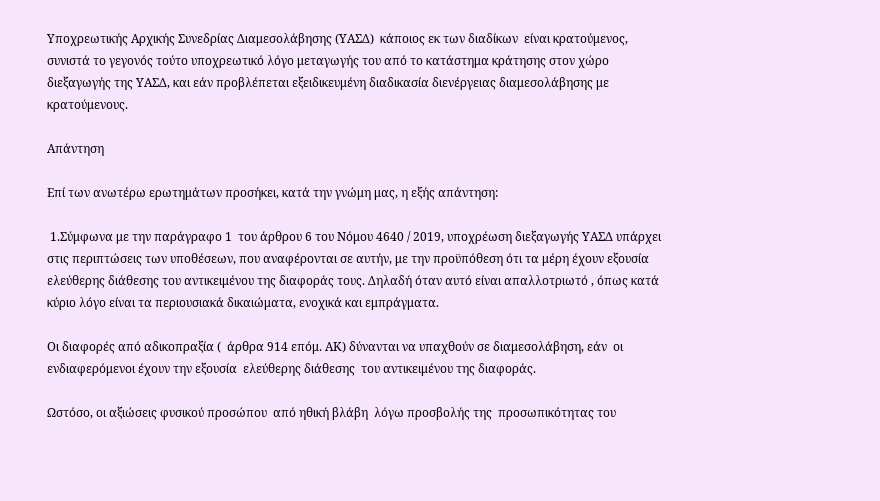Υποχρεωτικής Αρχικής Συνεδρίας Διαμεσολάβησης (ΥΑΣΔ)  κάποιος εκ των διαδίκων  είναι κρατούμενος, συνιστά το γεγονός τούτο υποχρεωτικό λόγο μεταγωγής του από το κατάστημα κράτησης στον χώρο διεξαγωγής της ΥΑΣΔ, και εάν προβλέπεται εξειδικευμένη διαδικασία διενέργειας διαμεσολάβησης με κρατούμενους.

Απάντηση

Επί των ανωτέρω ερωτημάτων προσήκει, κατά την γνώμη μας, η εξής απάντηση:

 1.Σύμφωνα με την παράγραφο 1  του άρθρου 6 του Νόμου 4640 / 2019, υποχρέωση διεξαγωγής ΥΑΣΔ υπάρχει στις περιπτώσεις των υποθέσεων, που αναφέρονται σε αυτήν, με την προϋπόθεση ότι τα μέρη έχουν εξουσία ελεύθερης διάθεσης του αντικειμένου της διαφοράς τους. Δηλαδή όταν αυτό είναι απαλλοτριωτό , όπως κατά κύριο λόγο είναι τα περιουσιακά δικαιώματα, ενοχικά και εμπράγματα.

Οι διαφορές από αδικοπραξία (  άρθρα 914 επόμ. ΑΚ) δύνανται να υπαχθούν σε διαμεσολάβηση, εάν  οι  ενδιαφερόμενοι έχουν την εξουσία  ελεύθερης διάθεσης  του αντικειμένου της διαφοράς.

Ωστόσο, οι αξιώσεις φυσικού προσώπου  από ηθική βλάβη  λόγω προσβολής της  προσωπικότητας του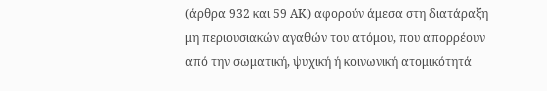(άρθρα 932 και 59 ΑΚ) αφορούν άμεσα στη διατάραξη μη περιουσιακών αγαθών του ατόμου, που απορρέουν από την σωματική, ψυχική ή κοινωνική ατομικότητά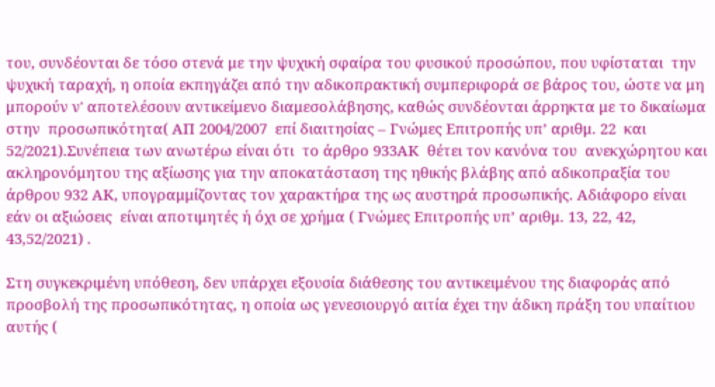του, συνδέονται δε τόσο στενά με την ψυχική σφαίρα του φυσικού προσώπου, που υφίσταται  την ψυχική ταραχή, η οποία εκπηγάζει από την αδικοπρακτική συμπεριφορά σε βάρος του, ώστε να μη μπορούν ν' αποτελέσουν αντικείμενο διαμεσολάβησης, καθώς συνδέονται άρρηκτα με το δικαίωμα στην  προσωπικότητα( ΑΠ 2004/2007  επί διαιτησίας – Γνώμες Επιτροπής υπ’ αριθμ. 22  και 52/2021).Συνέπεια των ανωτέρω είναι ότι  το άρθρο 933ΑΚ  θέτει τον κανόνα του  ανεκχώρητου και ακληρονόμητου της αξίωσης για την αποκατάσταση της ηθικής βλάβης από αδικοπραξία του άρθρου 932 ΑΚ, υπογραμμίζοντας τον χαρακτήρα της ως αυστηρά προσωπικής. Αδιάφορο είναι εάν οι αξιώσεις  είναι αποτιμητές ή όχι σε χρήμα ( Γνώμες Επιτροπής υπ’ αριθμ. 13, 22, 42, 43,52/2021) .

Στη συγκεκριμένη υπόθεση, δεν υπάρχει εξουσία διάθεσης του αντικειμένου της διαφοράς από προσβολή της προσωπικότητας, η οποία ως γενεσιουργό αιτία έχει την άδικη πράξη του υπαίτιου αυτής (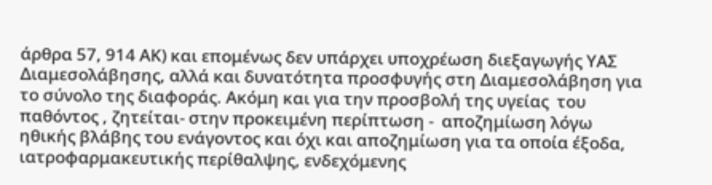άρθρα 57, 914 ΑΚ) και επομένως δεν υπάρχει υποχρέωση διεξαγωγής ΥΑΣ Διαμεσολάβησης, αλλά και δυνατότητα προσφυγής στη Διαμεσολάβηση για το σύνολο της διαφοράς. Ακόμη και για την προσβολή της υγείας  του παθόντος , ζητείται- στην προκειμένη περίπτωση -  αποζημίωση λόγω ηθικής βλάβης του ενάγοντος και όχι και αποζημίωση για τα οποία έξοδα, ιατροφαρμακευτικής περίθαλψης, ενδεχόμενης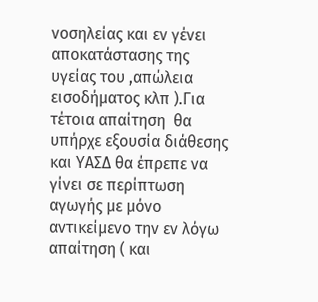νοσηλείας και εν γένει αποκατάστασης της υγείας του ,απώλεια εισοδήματος κλπ ).Για τέτοια απαίτηση  θα υπήρχε εξουσία διάθεσης και ΥΑΣΔ θα έπρεπε να γίνει σε περίπτωση αγωγής με μόνο αντικείμενο την εν λόγω απαίτηση ( και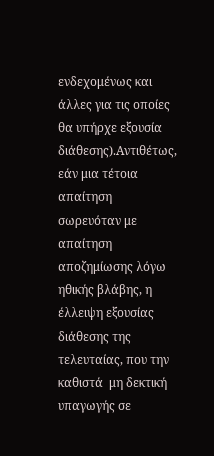ενδεχομένως και άλλες για τις οποίες θα υπήρχε εξουσία διάθεσης).Αντιθέτως,  εάν μια τέτοια  απαίτηση σωρευόταν με απαίτηση  αποζημίωσης λόγω ηθικής βλάβης, η έλλειψη εξουσίας διάθεσης της τελευταίας, που την καθιστά  μη δεκτική υπαγωγής σε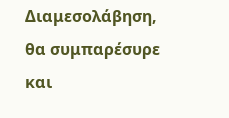Διαμεσολάβηση, θα συμπαρέσυρε και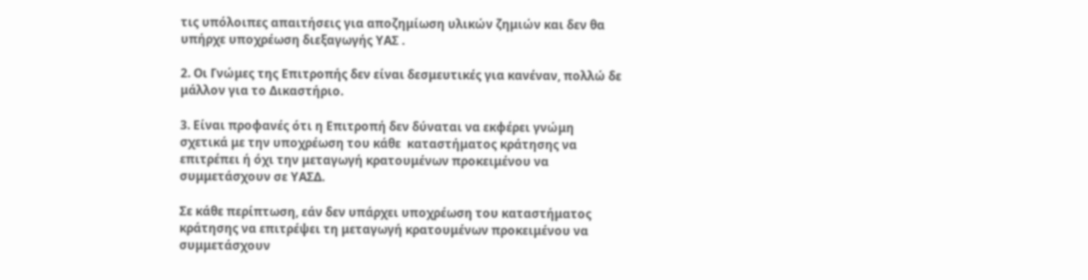τις υπόλοιπες απαιτήσεις για αποζημίωση υλικών ζημιών και δεν θα υπήρχε υποχρέωση διεξαγωγής ΥΑΣ .

2. Οι Γνώμες της Επιτροπής δεν είναι δεσμευτικές για κανέναν, πολλώ δε μάλλον για το Δικαστήριο.

3. Είναι προφανές ότι η Επιτροπή δεν δύναται να εκφέρει γνώμη σχετικά με την υποχρέωση του κάθε  καταστήματος κράτησης να επιτρέπει ή όχι την μεταγωγή κρατουμένων προκειμένου να συμμετάσχουν σε ΥΑΣΔ.

Σε κάθε περίπτωση, εάν δεν υπάρχει υποχρέωση του καταστήματος κράτησης να επιτρέψει τη μεταγωγή κρατουμένων προκειμένου να συμμετάσχουν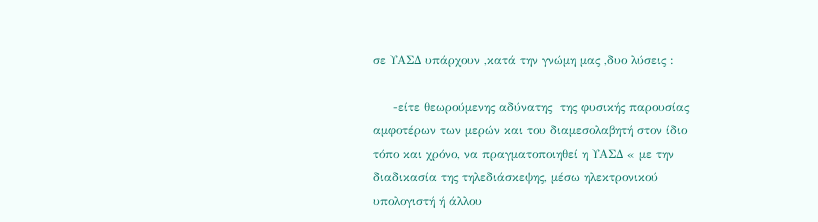σε ΥΑΣΔ υπάρχουν ,κατά την γνώμη μας ,δυο λύσεις :

     -είτε θεωρούμενης αδύνατης  της φυσικής παρουσίας αμφοτέρων των μερών και του διαμεσολαβητή στον ίδιο τόπο και χρόνο, να πραγματοποιηθεί η ΥΑΣΔ « με την διαδικασία της τηλεδιάσκεψης, μέσω ηλεκτρονικού υπολογιστή ή άλλου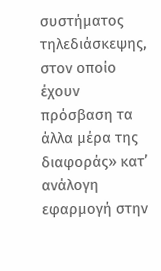συστήματος τηλεδιάσκεψης, στον οποίο έχουν πρόσβαση τα άλλα μέρα της διαφοράς» κατ’ ανάλογη εφαρμογή στην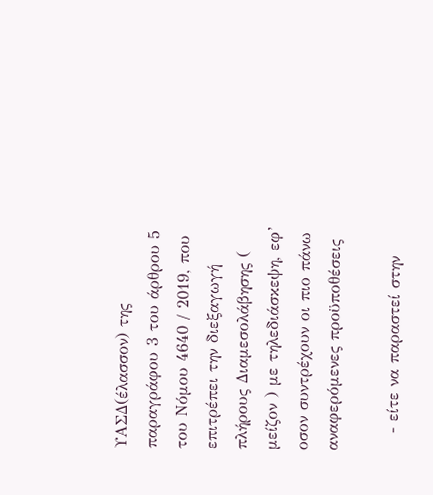ΥΑΣΔ(έλασσον) της παραγράφου 3 του άρθρου 5  του Νόμου 4640 / 2019, που επιτρέπει την διεξαγωγή πλήρους Διαμεσολάβησης ( μείζον ) με τηλεδιάσκεψη, εφ’ οσον συντρέχουν οι πιο πάνω αναφερόμενες προϋποθέσεις

   - είτε να παραστεί στην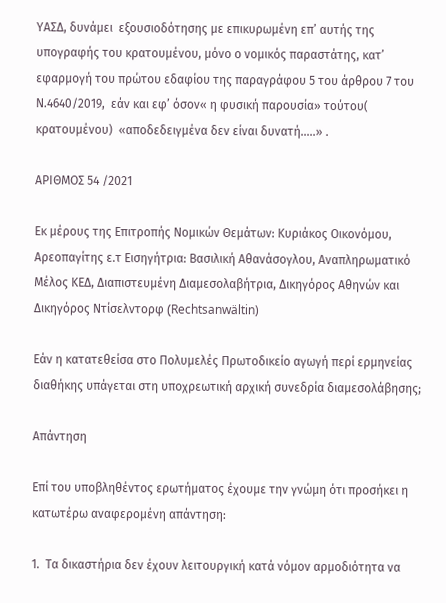ΥΑΣΔ, δυνάμει  εξουσιοδότησης με επικυρωμένη επ’ αυτής της υπογραφής του κρατουμένου, μόνο ο νομικός παραστάτης, κατ’ εφαρμογή του πρώτου εδαφίου της παραγράφου 5 του άρθρου 7 του Ν.4640/2019,  εάν και εφ’ όσον« η φυσική παρουσία» τούτου( κρατουμένου)  «αποδεδειγμένα δεν είναι δυνατή…..» .

ΑΡΙΘΜΟΣ 54 /2021

Εκ μέρους της Επιτροπής Νομικών Θεμάτων: Κυριάκος Οικονόμου, Αρεοπαγίτης ε.τ Εισηγήτρια: Βασιλική Αθανάσογλου, Αναπληρωματικό Μέλος ΚΕΔ, Διαπιστευμένη Διαμεσολαβήτρια, Δικηγόρος Αθηνών και Δικηγόρος Ντίσελντορφ (Rechtsanwältin)

Εάν η κατατεθείσα στο Πολυμελές Πρωτοδικείο αγωγή περί ερμηνείας διαθήκης υπάγεται στη υποχρεωτική αρχική συνεδρία διαμεσολάβησης;

Απάντηση

Επί του υποβληθέντος ερωτήματος έχουμε την γνώμη ότι προσήκει η κατωτέρω αναφερομένη απάντηση:

1.  Τα δικαστήρια δεν έχουν λειτουργική κατά νόμον αρμοδιότητα να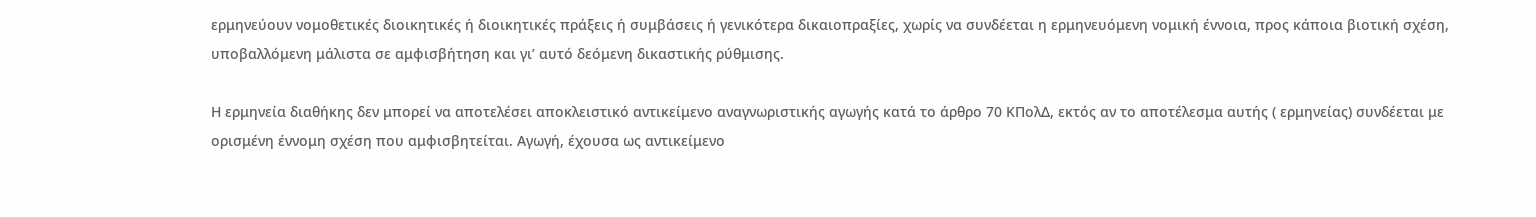ερμηνεύουν νομοθετικές διοικητικές ή διοικητικές πράξεις ή συμβάσεις ή γενικότερα δικαιοπραξίες, χωρίς να συνδέεται η ερμηνευόμενη νομική έννοια, προς κάποια βιοτική σχέση, υποβαλλόμενη μάλιστα σε αμφισβήτηση και γι’ αυτό δεόμενη δικαστικής ρύθμισης.

Η ερμηνεία διαθήκης δεν μπορεί να αποτελέσει αποκλειστικό αντικείμενο αναγνωριστικής αγωγής κατά το άρθρο 70 ΚΠολΔ, εκτός αν το αποτέλεσμα αυτής ( ερμηνείας) συνδέεται με ορισμένη έννομη σχέση που αμφισβητείται. Αγωγή, έχουσα ως αντικείμενο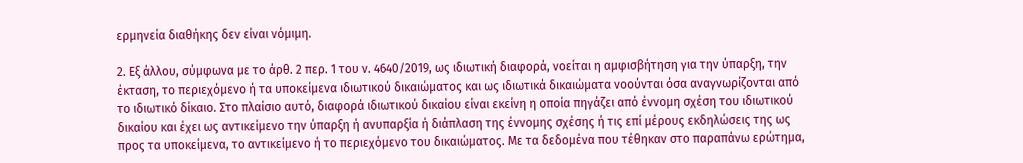ερμηνεία διαθήκης δεν είναι νόμιμη.

2. Εξ άλλου, σύμφωνα με το άρθ. 2 περ. 1 του ν. 4640/2019, ως ιδιωτική διαφορά, νοείται η αμφισβήτηση για την ύπαρξη, την έκταση, το περιεχόμενο ή τα υποκείμενα ιδιωτικού δικαιώματος και ως ιδιωτικά δικαιώματα νοούνται όσα αναγνωρίζονται από το ιδιωτικό δίκαιο. Στο πλαίσιο αυτό, διαφορά ιδιωτικού δικαίου είναι εκείνη η οποία πηγάζει από έννομη σχέση του ιδιωτικού δικαίου και έχει ως αντικείμενο την ύπαρξη ή ανυπαρξία ή διάπλαση της έννομης σχέσης ή τις επί μέρους εκδηλώσεις της ως προς τα υποκείμενα, το αντικείμενο ή το περιεχόμενο του δικαιώματος. Με τα δεδομένα που τέθηκαν στο παραπάνω ερώτημα,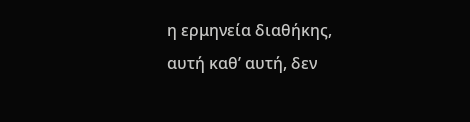η ερμηνεία διαθήκης, αυτή καθ’ αυτή, δεν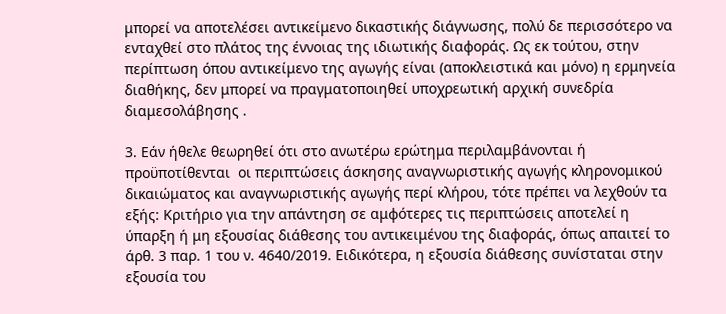μπορεί να αποτελέσει αντικείμενο δικαστικής διάγνωσης, πολύ δε περισσότερο να ενταχθεί στο πλάτος της έννοιας της ιδιωτικής διαφοράς. Ως εκ τούτου, στην περίπτωση όπου αντικείμενο της αγωγής είναι (αποκλειστικά και μόνο) η ερμηνεία διαθήκης, δεν μπορεί να πραγματοποιηθεί υποχρεωτική αρχική συνεδρία διαμεσολάβησης .

3. Εάν ήθελε θεωρηθεί ότι στο ανωτέρω ερώτημα περιλαμβάνονται ή προϋποτίθενται  οι περιπτώσεις άσκησης αναγνωριστικής αγωγής κληρονομικού δικαιώματος και αναγνωριστικής αγωγής περί κλήρου, τότε πρέπει να λεχθούν τα εξής: Κριτήριο για την απάντηση σε αμφότερες τις περιπτώσεις αποτελεί η ύπαρξη ή μη εξουσίας διάθεσης του αντικειμένου της διαφοράς, όπως απαιτεί το άρθ. 3 παρ. 1 του ν. 4640/2019. Ειδικότερα, η εξουσία διάθεσης συνίσταται στην εξουσία του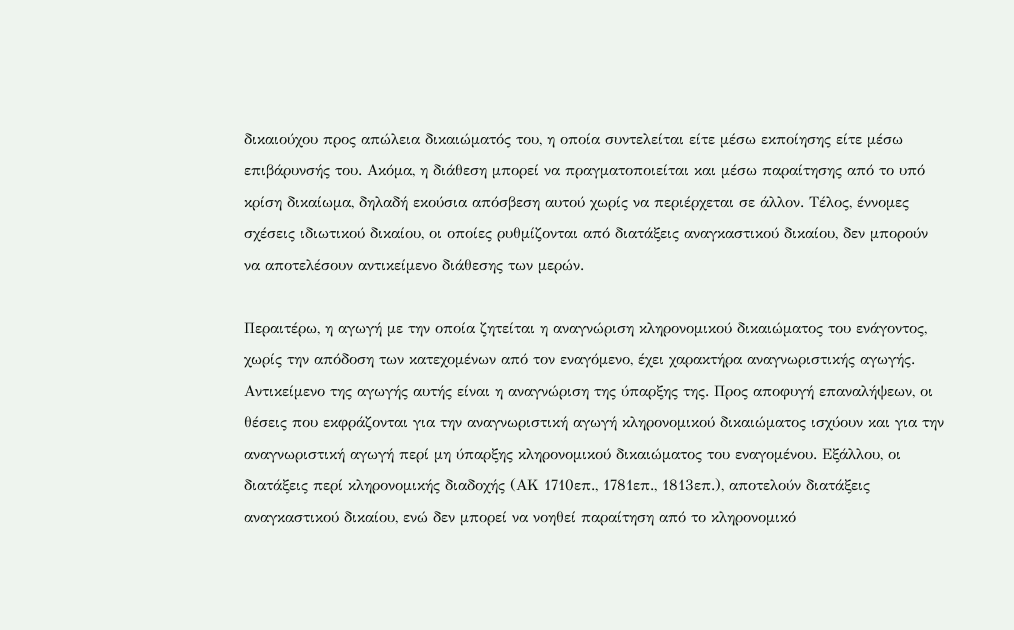δικαιούχου προς απώλεια δικαιώματός του, η οποία συντελείται είτε μέσω εκποίησης είτε μέσω επιβάρυνσής του. Ακόμα, η διάθεση μπορεί να πραγματοποιείται και μέσω παραίτησης από το υπό κρίση δικαίωμα, δηλαδή εκούσια απόσβεση αυτού χωρίς να περιέρχεται σε άλλον. Τέλος, έννομες σχέσεις ιδιωτικού δικαίου, οι οποίες ρυθμίζονται από διατάξεις αναγκαστικού δικαίου, δεν μπορούν να αποτελέσουν αντικείμενο διάθεσης των μερών.

Περαιτέρω, η αγωγή με την οποία ζητείται η αναγνώριση κληρονομικού δικαιώματος του ενάγοντος, χωρίς την απόδοση των κατεχομένων από τον εναγόμενο, έχει χαρακτήρα αναγνωριστικής αγωγής. Αντικείμενο της αγωγής αυτής είναι η αναγνώριση της ύπαρξης της. Προς αποφυγή επαναλήψεων, οι θέσεις που εκφράζονται για την αναγνωριστική αγωγή κληρονομικού δικαιώματος ισχύουν και για την αναγνωριστική αγωγή περί μη ύπαρξης κληρονομικού δικαιώματος του εναγομένου. Εξάλλου, οι διατάξεις περί κληρονομικής διαδοχής (ΑΚ 1710επ., 1781επ., 1813επ.), αποτελούν διατάξεις αναγκαστικού δικαίου, ενώ δεν μπορεί να νοηθεί παραίτηση από το κληρονομικό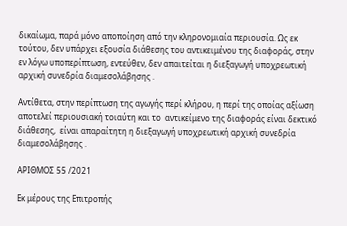δικαίωμα, παρά μόνο αποποίηση από την κληρονομιαία περιουσία. Ως εκ τούτου, δεν υπάρχει εξουσία διάθεσης του αντικειμένου της διαφοράς, στην εν λόγω υποπερίπτωση, εντεύθεν, δεν απαιτείται η διεξαγωγή υποχρεωτική αρχική συνεδρία διαμεσολάβησης .

Αντίθετα, στην περίπτωση της αγωγής περί κλήρου, η περί της οποίας αξίωση αποτελεί περιουσιακή τοιαύτη και το  αντικείμενο της διαφοράς είναι δεκτικό διάθεσης,  είναι απαραίτητη η διεξαγωγή υποχρεωτική αρχική συνεδρία διαμεσολάβησης .

ΑΡΙΘΜΟΣ 55 /2021

Εκ μέρους της Επιτροπής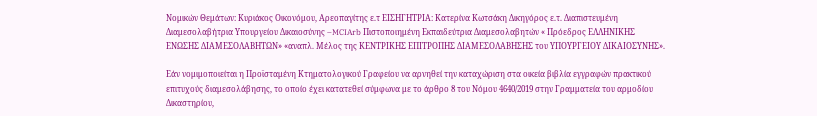Νομικών Θεμάτων: Κυριάκος Οικονόμου, Αρεοπαγίτης ε.τ ΕΙΣΗΓΗΤΡΙΑ: Κατερίνα Κωτσάκη Δικηγόρος ε.τ. Διαπιστευμένη Διαμεσολαβήτρια Υπουργείου Δικαιοσύνης –MCIArb Πιστοποιημένη Εκπαιδεύτρια Διαμεσολαβητών « Πρόεδρος ΕΛΛΗΝΙΚΗΣ ΕΝΩΣΗΣ ΔΙΑΜΕΣΟΛΑΒΗΤΩΝ» «αναπλ. Μέλος της ΚΕΝΤΡΙΚΗΣ ΕΠΙΤΡΟΠΗΣ ΔΙΑΜΕΣΟΛΑΒΗΣΗΣ του ΥΠΟΥΡΓΕΙΟΥ ΔΙΚΑΙΟΣΥΝΗΣ».

Εάν νομιμοποιείται η Προϊσταμένη Κτηματολογικού Γραφείου να αρνηθεί την καταχώριση στα οικεία βιβλία εγγραφών πρακτικού επιτυχούς διαμεσολάβησης, το οποίο έχει κατατεθεί σύμφωνα με το άρθρο 8 του Νόμου 4640/2019 στην Γραμματεία του αρμοδίου Δικαστηρίου,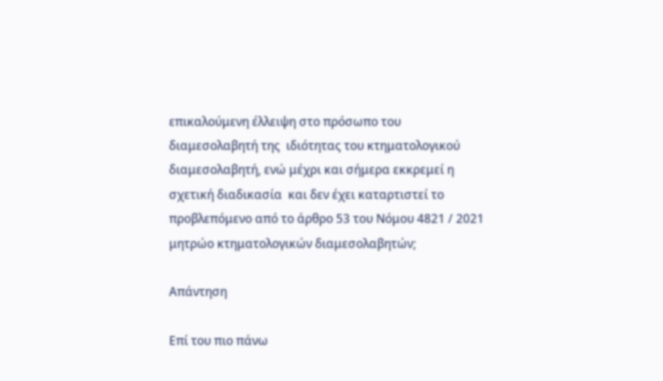επικαλούμενη έλλειψη στο πρόσωπο του διαμεσολαβητή της  ιδιότητας του κτηματολογικού διαμεσολαβητή, ενώ μέχρι και σήμερα εκκρεμεί η  σχετική διαδικασία  και δεν έχει καταρτιστεί το προβλεπόμενο από το άρθρο 53 του Νόμου 4821 / 2021 μητρώο κτηματολογικών διαμεσολαβητών;

Απάντηση

Επί του πιο πάνω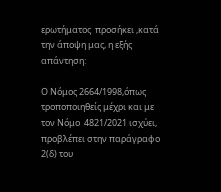ερωτήματος  προσήκει ,κατά την άποψη μας, η εξής απάντηση:

Ο Νόμος 2664/1998,όπως τροποποιηθείς μέχρι και με τον Νόμο  4821/2021 ισχύει, προβλέπει στην παράγραφο 2(δ) του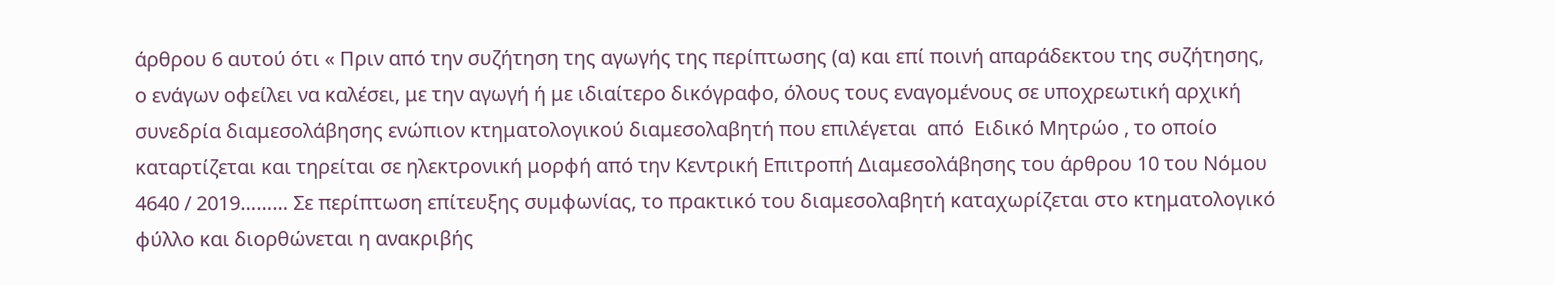άρθρου 6 αυτού ότι « Πριν από την συζήτηση της αγωγής της περίπτωσης (α) και επί ποινή απαράδεκτου της συζήτησης, ο ενάγων οφείλει να καλέσει, με την αγωγή ή με ιδιαίτερο δικόγραφο, όλους τους εναγομένους σε υποχρεωτική αρχική συνεδρία διαμεσολάβησης ενώπιον κτηματολογικού διαμεσολαβητή που επιλέγεται  από  Ειδικό Μητρώο , το οποίο καταρτίζεται και τηρείται σε ηλεκτρονική μορφή από την Κεντρική Επιτροπή Διαμεσολάβησης του άρθρου 10 του Νόμου 4640 / 2019……… Σε περίπτωση επίτευξης συμφωνίας, το πρακτικό του διαμεσολαβητή καταχωρίζεται στο κτηματολογικό φύλλο και διορθώνεται η ανακριβής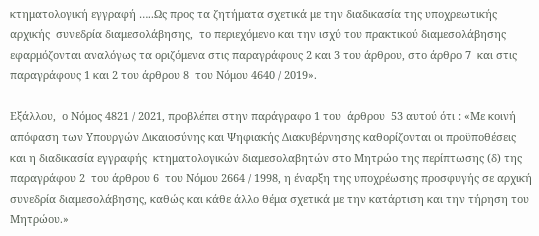κτηματολογική εγγραφή …..Ως προς τα ζητήματα σχετικά με την διαδικασία της υποχρεωτικής αρχικής  συνεδρία διαμεσολάβησης,  το περιεχόμενο και την ισχύ του πρακτικού διαμεσολάβησης εφαρμόζονται αναλόγως τα οριζόμενα στις παραγράφους 2 και 3 του άρθρου, στο άρθρο 7  και στις παραγράφους 1 και 2 του άρθρου 8  του Νόμου 4640 / 2019».

Εξάλλου,  ο Νόμος 4821 / 2021, προβλέπει στην παράγραφο 1 του  άρθρου  53 αυτού ότι : «Με κοινή απόφαση των Υπουργών Δικαιοσύνης και Ψηφιακής Διακυβέρνησης καθορίζονται οι προϋποθέσεις και η διαδικασία εγγραφής  κτηματολογικών διαμεσολαβητών στο Μητρώο της περίπτωσης (δ) της παραγράφου 2  του άρθρου 6  του Νόμου 2664 / 1998, η έναρξη της υποχρέωσης προσφυγής σε αρχική συνεδρία διαμεσολάβησης, καθώς και κάθε άλλο θέμα σχετικά με την κατάρτιση και την τήρηση του Μητρώου.»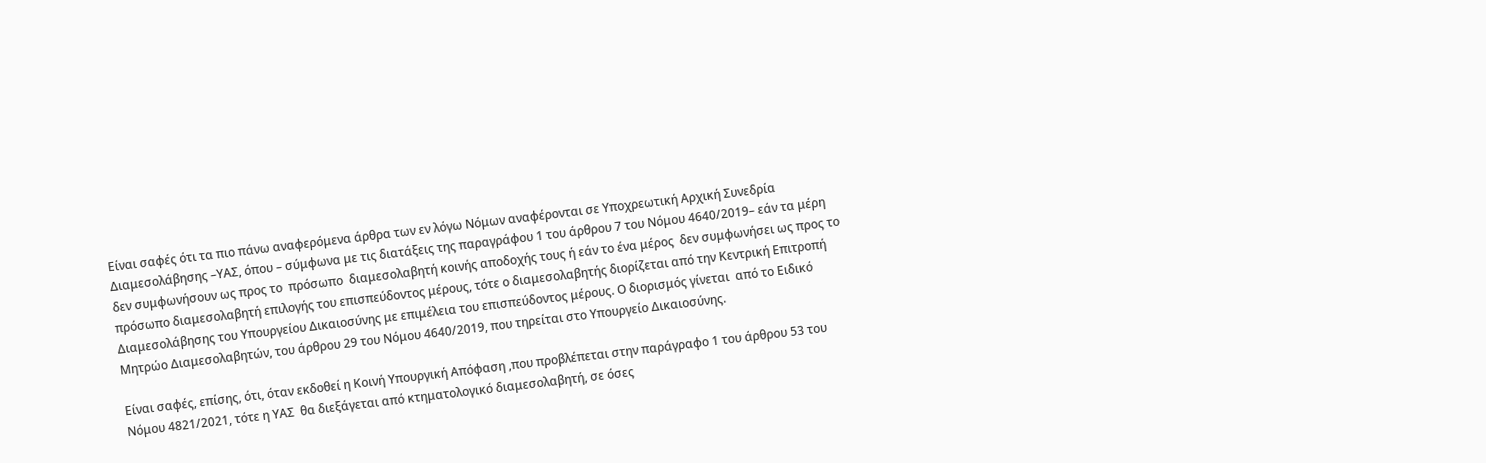Είναι σαφές ότι τα πιο πάνω αναφερόμενα άρθρα των εν λόγω Νόμων αναφέρονται σε Υποχρεωτική Αρχική Συνεδρία Διαμεσολάβησης –ΥΑΣ, όπου – σύμφωνα με τις διατάξεις της παραγράφου 1 του άρθρου 7 του Νόμου 4640/2019– εάν τα μέρη δεν συμφωνήσουν ως προς το  πρόσωπο  διαμεσολαβητή κοινής αποδοχής τους ή εάν το ένα μέρος  δεν συμφωνήσει ως προς το πρόσωπο διαμεσολαβητή επιλογής του επισπεύδοντος μέρους, τότε ο διαμεσολαβητής διορίζεται από την Κεντρική Επιτροπή Διαμεσολάβησης του Υπουργείου Δικαιοσύνης με επιμέλεια του επισπεύδοντος μέρους. Ο διορισμός γίνεται  από το Ειδικό  Μητρώο Διαμεσολαβητών, του άρθρου 29 του Νόμου 4640/2019, που τηρείται στο Υπουργείο Δικαιοσύνης.

Είναι σαφές, επίσης, ότι, όταν εκδοθεί η Κοινή Υπουργική Απόφαση ,που προβλέπεται στην παράγραφο 1 του άρθρου 53 του Νόμου 4821/2021, τότε η ΥΑΣ  θα διεξάγεται από κτηματολογικό διαμεσολαβητή, σε όσες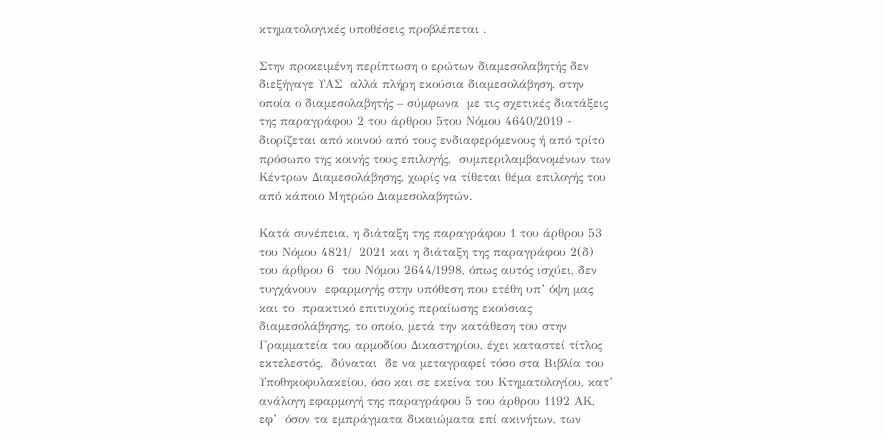κτηματολογικές υποθέσεις προβλέπεται .

Στην προκειμένη περίπτωση ο ερώτων διαμεσολαβητής δεν  διεξήγαγε ΥΑΣ  αλλά πλήρη εκούσια διαμεσολάβηση, στην οποία ο διαμεσολαβητής – σύμφωνα  με τις σχετικές διατάξεις της παραγράφου 2 του άρθρου 5του Νόμου 4640/2019 -  διορίζεται από κοινού από τους ενδιαφερόμενους ή από τρίτο πρόσωπο της κοινής τους επιλογής,  συμπεριλαμβανομένων των Κέντρων Διαμεσολάβησης, χωρίς να τίθεται θέμα επιλογής του από κάποιο Μητρώο Διαμεσολαβητών.

Κατά συνέπεια, η διάταξη της παραγράφου 1 του άρθρου 53 του Νόμου 4821/  2021 και η διάταξη της παραγράφου 2(δ)  του άρθρου 6  του Νόμου 2644/1998, όπως αυτός ισχύει, δεν τυγχάνουν  εφαρμογής στην υπόθεση που ετέθη υπ’ όψη μας και το  πρακτικό επιτυχούς περαίωσης εκούσιας διαμεσολάβησης, το οποίο, μετά την κατάθεση του στην Γραμματεία του αρμοδίου Δικαστηρίου, έχει καταστεί τίτλος εκτελεστός,  δύναται  δε να μεταγραφεί τόσο στα Βιβλία του Υποθηκοφυλακείου, όσο και σε εκείνα του Κτηματολογίου, κατ’ ανάλογη εφαρμογή της παραγράφου 5 του άρθρου 1192 ΑΚ, εφ’  όσον τα εμπράγματα δικαιώματα επί ακινήτων, των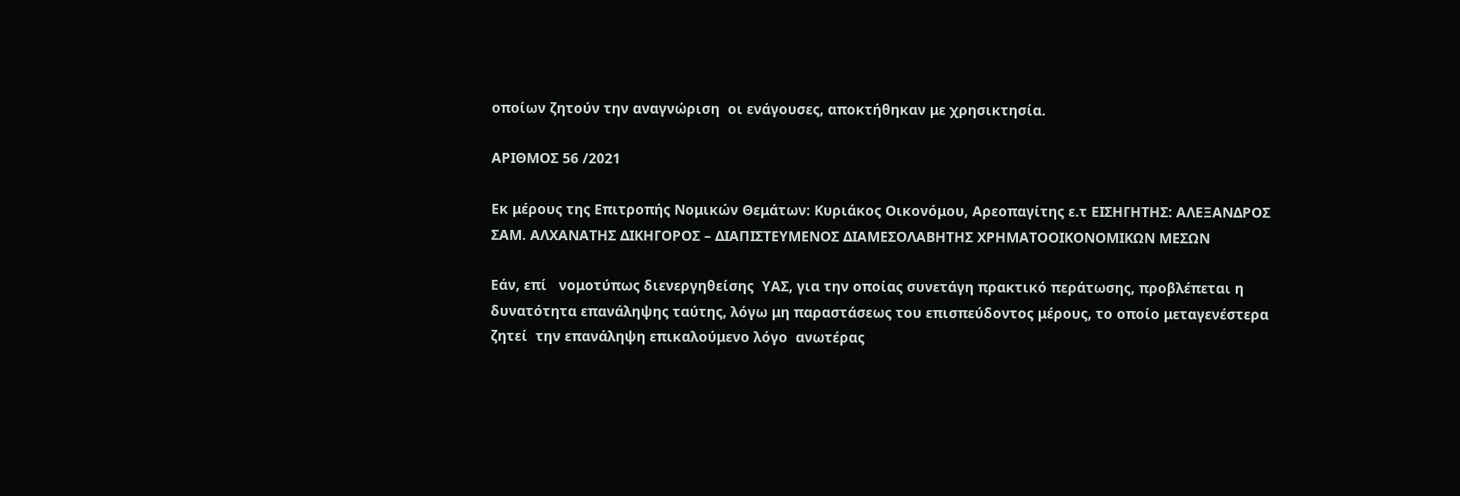οποίων ζητούν την αναγνώριση  οι ενάγουσες, αποκτήθηκαν με χρησικτησία.

ΑΡΙΘΜΟΣ 56 /2021

Εκ μέρους της Επιτροπής Νομικών Θεμάτων: Κυριάκος Οικονόμου, Αρεοπαγίτης ε.τ ΕΙΣΗΓΗΤΗΣ: ΑΛΕΞΑΝΔΡΟΣ ΣΑΜ. ΑΛΧΑΝΑΤΗΣ ΔΙΚΗΓΟΡΟΣ – ΔΙΑΠΙΣΤΕΥΜΕΝΟΣ ΔΙΑΜΕΣΟΛΑΒΗΤΗΣ ΧΡΗΜΑΤΟΟΙΚΟΝΟΜΙΚΩΝ ΜΕΣΩΝ

Εάν, επί   νομοτύπως διενεργηθείσης  ΥΑΣ, για την οποίας συνετάγη πρακτικό περάτωσης, προβλέπεται η δυνατότητα επανάληψης ταύτης, λόγω μη παραστάσεως του επισπεύδοντος μέρους, το οποίο μεταγενέστερα ζητεί  την επανάληψη επικαλούμενο λόγο  ανωτέρας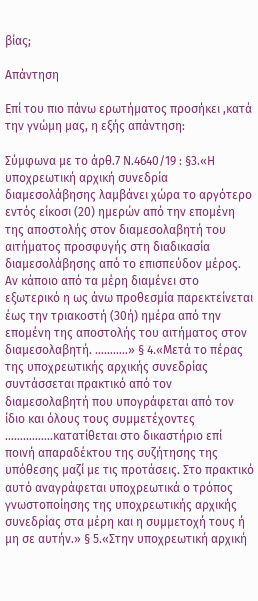βίας;

Απάντηση

Επί του πιο πάνω ερωτήματος προσήκει ,κατά την γνώμη μας, η εξής απάντηση:

Σύμφωνα με το άρθ.7 Ν.4640/19 : §3.«Η υποχρεωτική αρχική συνεδρία διαμεσολάβησης λαμβάνει χώρα το αργότερο εντός είκοσι (20) ημερών από την επομένη της αποστολής στον διαμεσολαβητή του αιτήματος προσφυγής στη διαδικασία διαμεσολάβησης από το επισπεύδον μέρος. Αν κάποιο από τα μέρη διαμένει στο εξωτερικό η ως άνω προθεσμία παρεκτείνεται έως την τριακοστή (30ή) ημέρα από την επομένη της αποστολής του αιτήματος στον διαμεσολαβητή. ………..» § 4.«Μετά το πέρας της υποχρεωτικής αρχικής συνεδρίας συντάσσεται πρακτικό από τον διαμεσολαβητή που υπογράφεται από τον ίδιο και όλους τους συμμετέχοντες …………….κατατίθεται στο δικαστήριο επί ποινή απαραδέκτου της συζήτησης της υπόθεσης μαζί με τις προτάσεις. Στο πρακτικό αυτό αναγράφεται υποχρεωτικά ο τρόπος γνωστοποίησης της υποχρεωτικής αρχικής συνεδρίας στα μέρη και η συμμετοχή τους ή μη σε αυτήν.» § 5.«Στην υποχρεωτική αρχική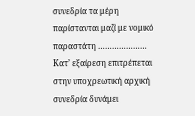συνεδρία τα μέρη παρίστανται μαζί με νομικό παραστάτη ………………… Κατ’ εξαίρεση επιτρέπεται στην υποχρεωτική αρχική συνεδρία δυνάμει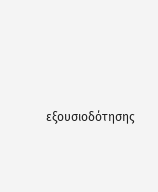εξουσιοδότησης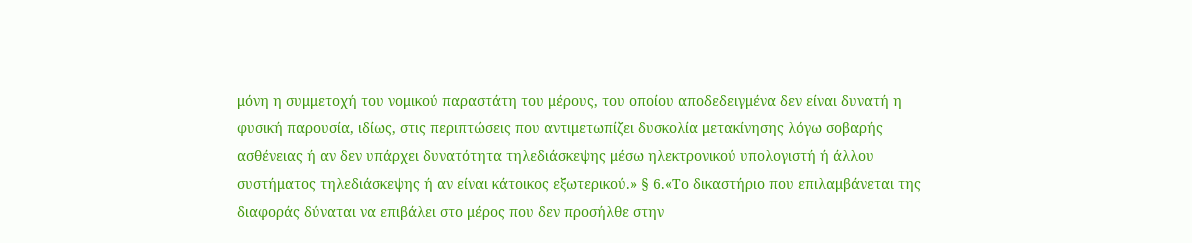μόνη η συμμετοχή του νομικού παραστάτη του μέρους, του οποίου αποδεδειγμένα δεν είναι δυνατή η φυσική παρουσία, ιδίως, στις περιπτώσεις που αντιμετωπίζει δυσκολία μετακίνησης λόγω σοβαρής ασθένειας ή αν δεν υπάρχει δυνατότητα τηλεδιάσκεψης μέσω ηλεκτρονικού υπολογιστή ή άλλου συστήματος τηλεδιάσκεψης ή αν είναι κάτοικος εξωτερικού.» § 6.«Το δικαστήριο που επιλαμβάνεται της διαφοράς δύναται να επιβάλει στο μέρος που δεν προσήλθε στην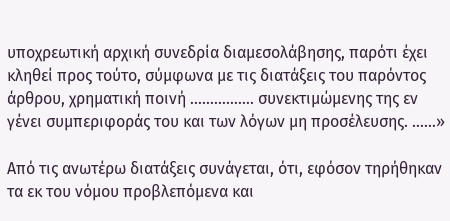υποχρεωτική αρχική συνεδρία διαμεσολάβησης, παρότι έχει κληθεί προς τούτο, σύμφωνα με τις διατάξεις του παρόντος άρθρου, χρηματική ποινή ……………. συνεκτιμώμενης της εν γένει συμπεριφοράς του και των λόγων μη προσέλευσης. ……»

Από τις ανωτέρω διατάξεις συνάγεται, ότι, εφόσον τηρήθηκαν τα εκ του νόμου προβλεπόμενα και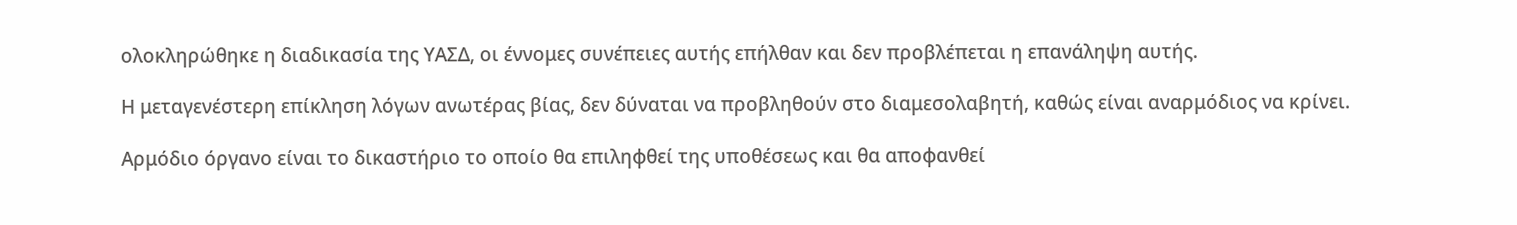ολοκληρώθηκε η διαδικασία της ΥΑΣΔ, οι έννομες συνέπειες αυτής επήλθαν και δεν προβλέπεται η επανάληψη αυτής.

Η μεταγενέστερη επίκληση λόγων ανωτέρας βίας, δεν δύναται να προβληθούν στο διαμεσολαβητή, καθώς είναι αναρμόδιος να κρίνει.

Αρμόδιο όργανο είναι το δικαστήριο το οποίο θα επιληφθεί της υποθέσεως και θα αποφανθεί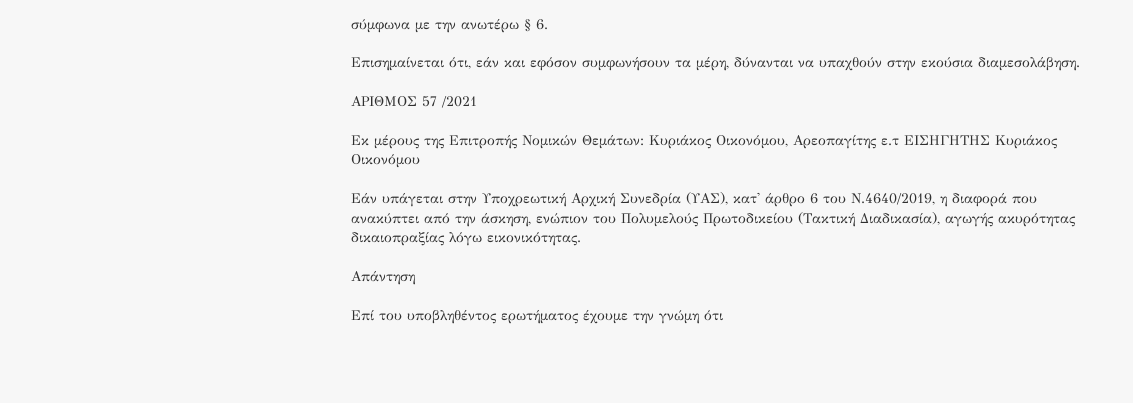σύμφωνα με την ανωτέρω § 6.

Επισημαίνεται ότι, εάν και εφόσον συμφωνήσουν τα μέρη, δύνανται να υπαχθούν στην εκούσια διαμεσολάβηση.

ΑΡΙΘΜΟΣ 57 /2021

Εκ μέρους της Επιτροπής Νομικών Θεμάτων: Κυριάκος Οικονόμου, Αρεοπαγίτης ε.τ ΕΙΣΗΓΗΤΗΣ Κυριάκος Οικονόμου

Εάν υπάγεται στην Υποχρεωτική Αρχική Συνεδρία (ΥΑΣ), κατ' άρθρο 6 του Ν.4640/2019, η διαφορά που ανακύπτει από την άσκηση, ενώπιον του Πολυμελούς Πρωτοδικείου (Τακτική Διαδικασία), αγωγής ακυρότητας δικαιοπραξίας λόγω εικονικότητας.

Απάντηση

Επί του υποβληθέντος ερωτήματος έχουμε την γνώμη ότι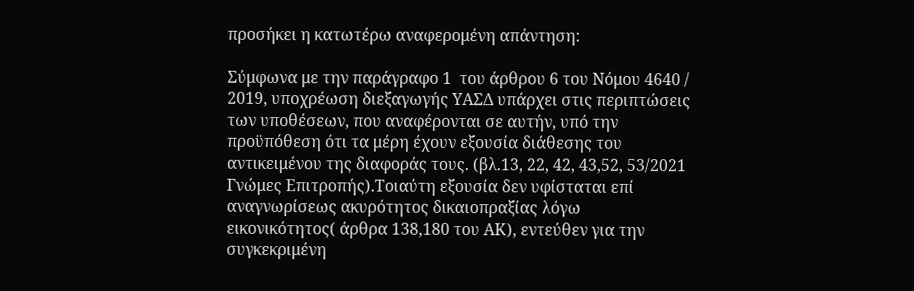προσήκει η κατωτέρω αναφερομένη απάντηση:

Σύμφωνα με την παράγραφο 1  του άρθρου 6 του Νόμου 4640 / 2019, υποχρέωση διεξαγωγής ΥΑΣΔ υπάρχει στις περιπτώσεις των υποθέσεων, που αναφέρονται σε αυτήν, υπό την προϋπόθεση ότι τα μέρη έχουν εξουσία διάθεσης του αντικειμένου της διαφοράς τους. (βλ.13, 22, 42, 43,52, 53/2021 Γνώμες Επιτροπής).Τοιαύτη εξουσία δεν υφίσταται επί αναγνωρίσεως ακυρότητος δικαιοπραξίας λόγω εικονικότητος( άρθρα 138,180 του ΑΚ), εντεύθεν για την συγκεκριμένη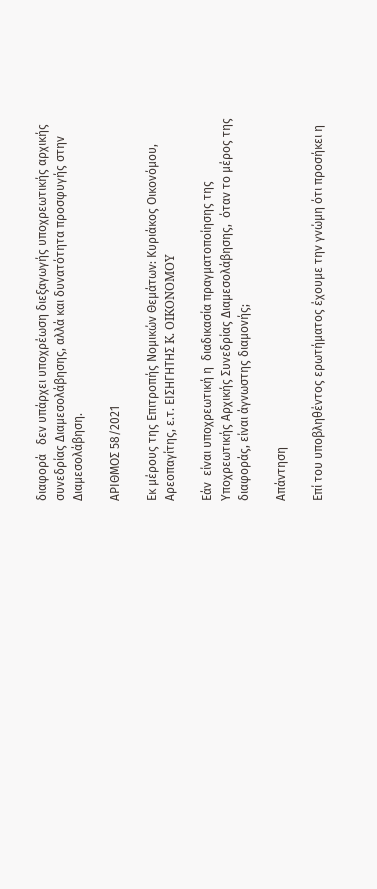διαφορά   δεν υπάρχει υποχρέωση διεξαγωγής υποχρεωτικής αρχικής συνεδρίας Διαμεσολάβησης, αλλά και δυνατότητα προσφυγής στην Διαμεσολάβηση.

ΑΡΙΘΜΟΣ 58/2021

Εκ μέρους της Επιτροπής Νομικών Θεμάτων: Κυριάκος Οικονόμου, Αρεοπαγίτης, ε.τ. ΕΙΣΗΓΗΤΗΣ K. OIKONOMOY

Εάν  είναι υποχρεωτική η  διαδικασία πραγματοποίησης της Υποχρεωτικής Αρχικής Συνεδρίας Διαμεσολάβησης,  όταν το μέρος της διαφοράς, είναι άγνωστης διαμονής;

Απάντηση

Επί του υποβληθέντος ερωτήματος έχουμε την γνώμη ότι προσήκει η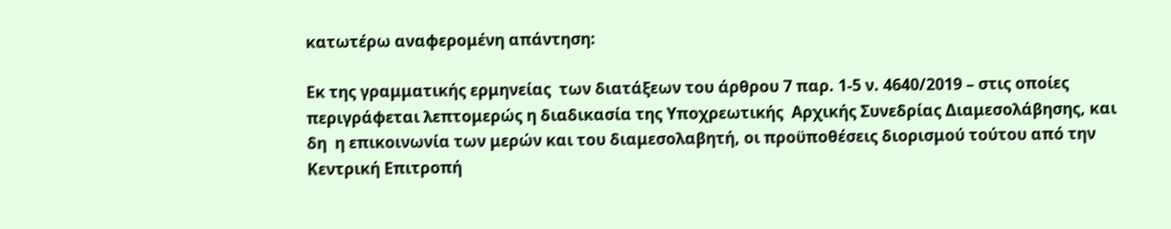κατωτέρω αναφερομένη απάντηση:

Εκ της γραμματικής ερμηνείας  των διατάξεων του άρθρου 7 παρ. 1-5 ν. 4640/2019 – στις οποίες περιγράφεται λεπτομερώς η διαδικασία της Υποχρεωτικής  Αρχικής Συνεδρίας Διαμεσολάβησης, και δη  η επικοινωνία των μερών και του διαμεσολαβητή, οι προϋποθέσεις διορισμού τούτου από την Κεντρική Επιτροπή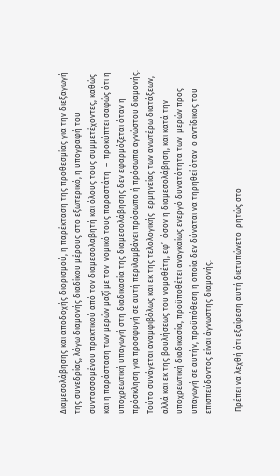Διαμεσολάβησης και αποδοχής διορισμού, η παρέκταση της προθεσμίας για την διεξαγωγή της συνεδρίας, λόγω διαμονής διαδίκου μέρους στο εξωτερικό, η υπογραφή του συντασσομένου πρακτικού από τον διαμεσολαβητή και όλους τους συμμετέχοντες, καθώς και η παράσταση των μερών μαζί με τον  νομικό τους παραστάτη  –  προκύπτει σαφώς ότι η υποχρεωτική υπαγωγή στη διαδικασία της διαμεσολάβησης δεν εφαρμόζεται όταν η πρόσκληση για προσφυγή σε αυτή περιλαμβάνει πρόσωπο ή πρόσωπα αγνώστου διαμονής.  Τούτο συνάγεται αναμφιβόλως και εκ της τελολογικής  ερμηνείας των ανωτέρω διατάξεων, αλλά και εκ της βουλήσεως του νομοθέτη, εφ’  όσον η διαμεσολάβηση, και κατά την υποχρεωτική διαδικασία, προϋποθέτει αναγκαίως ενεργό δυνατότητα των  μερών προς υπαγωγή σε αυτήν, προϋπόθεση η οποία δεν δύναται να τηρηθεί όταν  ο αντίδικος του επισπεύδοντος είναι άγνωστης διαμονής.

 Πρέπει να λεχθή ότι εξαίρεση αυτή διετυπώνετο  ρητώς στο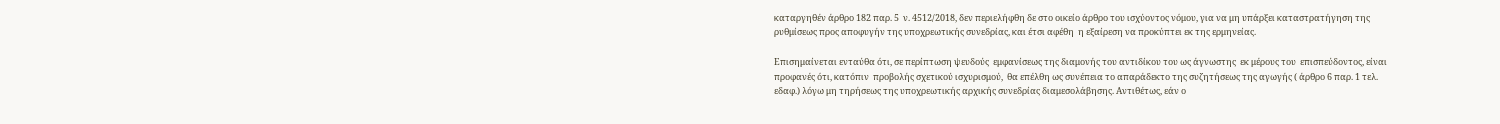καταργηθέν άρθρο 182 παρ. 5  ν. 4512/2018, δεν περιελήφθη δε στο οικείο άρθρο του ισχύοντος νόμου, για να μη υπάρξει καταστρατήγηση της ρυθμίσεως προς αποφυγήν της υποχρεωτικής συνεδρίας, και έτσι αφέθη  η εξαίρεση να προκύπτει εκ της ερμηνείας.

Επισημαίνεται ενταύθα ότι, σε περίπτωση ψευδούς  εμφανίσεως της διαμονής του αντιδίκου του ως άγνωστης  εκ μέρους του  επισπεύδοντος, είναι προφανές ότι, κατόπιν  προβολής σχετικού ισχυρισμού,  θα επέλθη ως συνέπεια το απαράδεκτο της συζητήσεως της αγωγής ( άρθρο 6 παρ. 1 τελ. εδαφ.) λόγω μη τηρήσεως της υποχρεωτικής αρχικής συνεδρίας διαμεσολάβησης. Αντιθέτως, εάν ο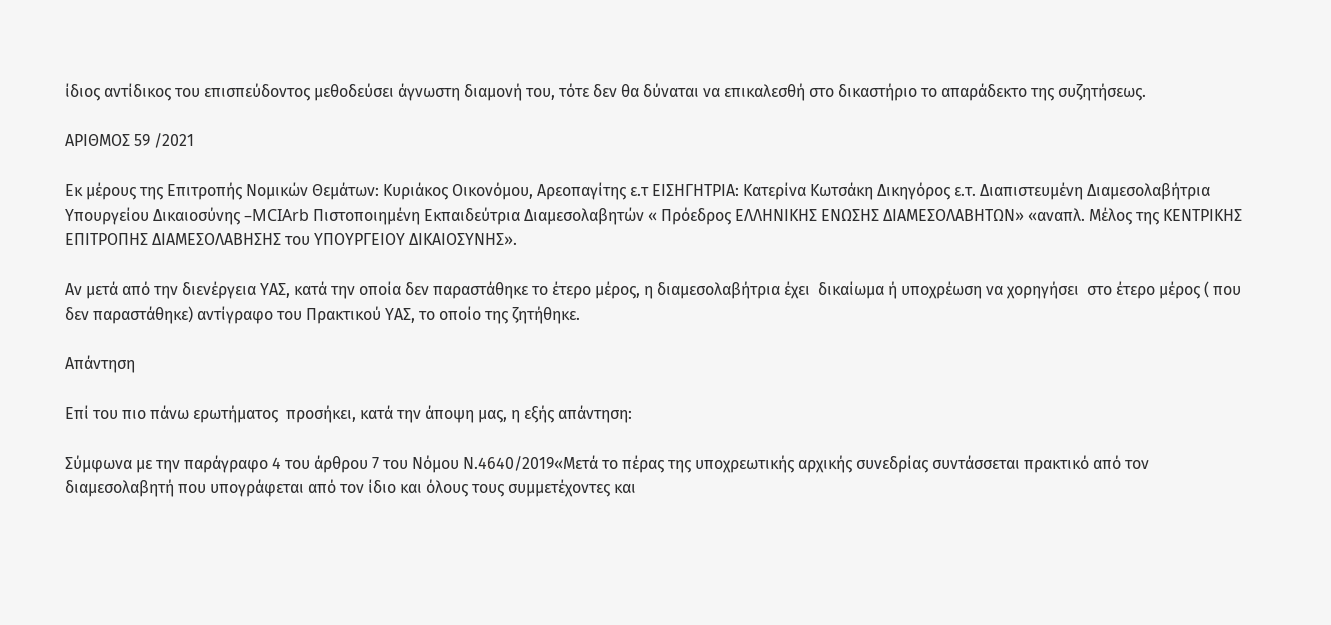ίδιος αντίδικος του επισπεύδοντος μεθοδεύσει άγνωστη διαμονή του, τότε δεν θα δύναται να επικαλεσθή στο δικαστήριο το απαράδεκτο της συζητήσεως.

ΑΡΙΘΜΟΣ 59 /2021

Εκ μέρους της Επιτροπής Νομικών Θεμάτων: Κυριάκος Οικονόμου, Αρεοπαγίτης ε.τ ΕΙΣΗΓΗΤΡΙΑ: Κατερίνα Κωτσάκη Δικηγόρος ε.τ. Διαπιστευμένη Διαμεσολαβήτρια Υπουργείου Δικαιοσύνης –MCIArb Πιστοποιημένη Εκπαιδεύτρια Διαμεσολαβητών « Πρόεδρος ΕΛΛΗΝΙΚΗΣ ΕΝΩΣΗΣ ΔΙΑΜΕΣΟΛΑΒΗΤΩΝ» «αναπλ. Μέλος της ΚΕΝΤΡΙΚΗΣ ΕΠΙΤΡΟΠΗΣ ΔΙΑΜΕΣΟΛΑΒΗΣΗΣ του ΥΠΟΥΡΓΕΙΟΥ ΔΙΚΑΙΟΣΥΝΗΣ».

Αν μετά από την διενέργεια ΥΑΣ, κατά την οποία δεν παραστάθηκε το έτερο μέρος, η διαμεσολαβήτρια έχει  δικαίωμα ή υποχρέωση να χορηγήσει  στο έτερο μέρος ( που δεν παραστάθηκε) αντίγραφο του Πρακτικού ΥΑΣ, το οποίο της ζητήθηκε.

Απάντηση

Επί του πιο πάνω ερωτήματος  προσήκει, κατά την άποψη μας, η εξής απάντηση:

Σύμφωνα με την παράγραφο 4 του άρθρου 7 του Νόμου Ν.4640/2019«Μετά το πέρας της υποχρεωτικής αρχικής συνεδρίας συντάσσεται πρακτικό από τον διαμεσολαβητή που υπογράφεται από τον ίδιο και όλους τους συμμετέχοντες και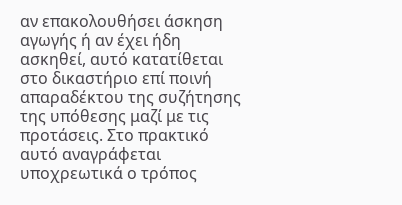αν επακολουθήσει άσκηση αγωγής ή αν έχει ήδη ασκηθεί, αυτό κατατίθεται στο δικαστήριο επί ποινή απαραδέκτου της συζήτησης της υπόθεσης μαζί με τις προτάσεις. Στο πρακτικό αυτό αναγράφεται υποχρεωτικά ο τρόπος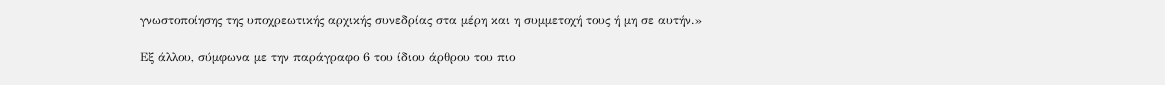γνωστοποίησης της υποχρεωτικής αρχικής συνεδρίας στα μέρη και η συμμετοχή τους ή μη σε αυτήν.»

Εξ άλλου, σύμφωνα με την παράγραφο 6 του ίδιου άρθρου του πιο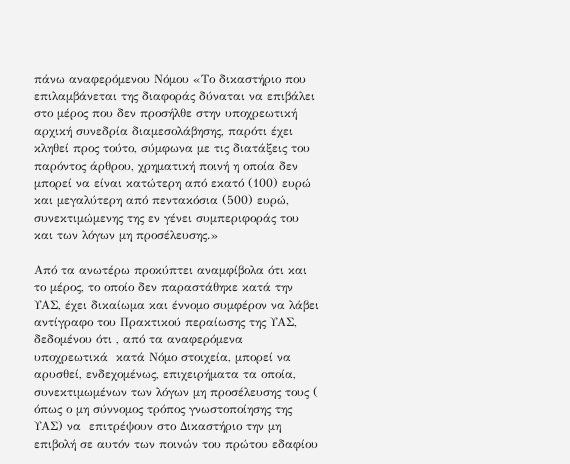πάνω αναφερόμενου Νόμου «Το δικαστήριο που επιλαμβάνεται της διαφοράς δύναται να επιβάλει στο μέρος που δεν προσήλθε στην υποχρεωτική αρχική συνεδρία διαμεσολάβησης, παρότι έχει κληθεί προς τούτο, σύμφωνα με τις διατάξεις του παρόντος άρθρου, χρηματική ποινή η οποία δεν μπορεί να είναι κατώτερη από εκατό (100) ευρώ και μεγαλύτερη από πεντακόσια (500) ευρώ, συνεκτιμώμενης της εν γένει συμπεριφοράς του και των λόγων μη προσέλευσης.»

Από τα ανωτέρω προκύπτει αναμφίβολα ότι και το μέρος, το οποίο δεν παραστάθηκε κατά την ΥΑΣ, έχει δικαίωμα και έννομο συμφέρον να λάβει  αντίγραφο του Πρακτικού περαίωσης της ΥΑΣ, δεδομένου ότι , από τα αναφερόμενα υποχρεωτικά  κατά Νόμο στοιχεία, μπορεί να αρυσθεί, ενδεχομένως, επιχειρήματα τα οποία, συνεκτιμωμένων των λόγων μη προσέλευσης τους ( όπως ο μη σύννομος τρόπος γνωστοποίησης της ΥΑΣ) να  επιτρέψουν στο Δικαστήριο την μη επιβολή σε αυτόν των ποινών του πρώτου εδαφίου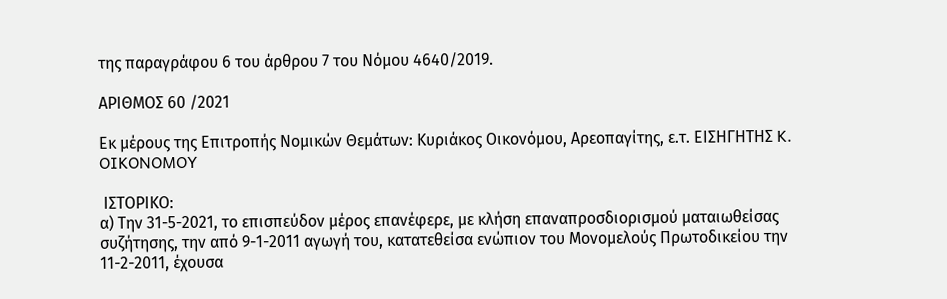της παραγράφου 6 του άρθρου 7 του Νόμου 4640/2019.

ΑΡΙΘΜΟΣ 60 /2021

Εκ μέρους της Επιτροπής Νομικών Θεμάτων: Κυριάκος Οικονόμου, Αρεοπαγίτης, ε.τ. ΕΙΣΗΓΗΤΗΣ K. OIKONOMOY

 ΙΣΤΟΡΙΚΟ:
α) Την 31-5-2021, το επισπεύδον μέρος επανέφερε, με κλήση επαναπροσδιορισμού ματαιωθείσας συζήτησης, την από 9-1-2011 αγωγή του, κατατεθείσα ενώπιον του Μονομελούς Πρωτοδικείου την 11-2-2011, έχουσα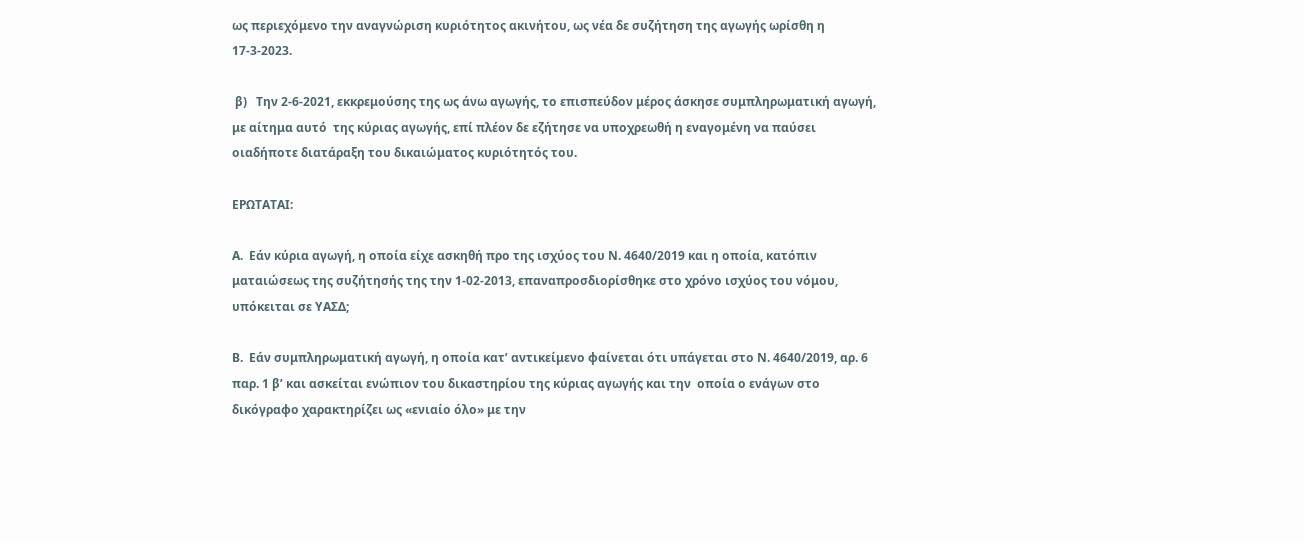ως περιεχόμενο την αναγνώριση κυριότητος ακινήτου, ως νέα δε συζήτηση της αγωγής ωρίσθη η 17-3-2023.

 β)   Την 2-6-2021, εκκρεμούσης της ως άνω αγωγής, το επισπεύδον μέρος άσκησε συμπληρωματική αγωγή, με αίτημα αυτό  της κύριας αγωγής, επί πλέον δε εζήτησε να υποχρεωθή η εναγομένη να παύσει οιαδήποτε διατάραξη του δικαιώματος κυριότητός του.

ΕΡΩΤΑΤΑΙ:

Α.  Εάν κύρια αγωγή, η οποία είχε ασκηθή προ της ισχύος του Ν. 4640/2019 και η οποία, κατόπιν ματαιώσεως της συζήτησής της την 1-02-2013, επαναπροσδιορίσθηκε στο χρόνο ισχύος του νόμου,  υπόκειται σε ΥΑΣΔ;

Β.  Εάν συμπληρωματική αγωγή, η οποία κατ’ αντικείμενο φαίνεται ότι υπάγεται στο Ν. 4640/2019, αρ. 6 παρ. 1 β’ και ασκείται ενώπιον του δικαστηρίου της κύριας αγωγής και την  οποία ο ενάγων στο δικόγραφο χαρακτηρίζει ως «ενιαίο όλο» με την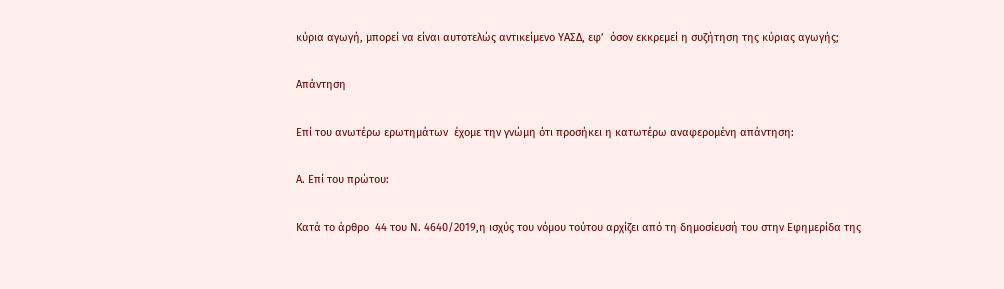κύρια αγωγή, μπορεί να είναι αυτοτελώς αντικείμενο ΥΑΣΔ, εφ’  όσον εκκρεμεί η συζήτηση της κύριας αγωγής;

Απάντηση

Επί του ανωτέρω ερωτημάτων  έχομε την γνώμη ότι προσήκει η κατωτέρω αναφερομένη απάντηση:

Α. Επί του πρώτου:

Κατά το άρθρο  44 του Ν. 4640/2019,η ισχύς του νόμου τούτου αρχίζει από τη δημοσίευσή του στην Εφημερίδα της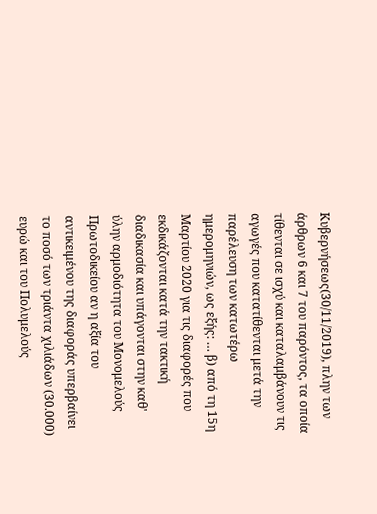Κυβερνήσεως(30/11/2019), πλην των άρθρων 6 και 7 του παρόντος, τα οποία τίθενται σε ισχύ και καταλαμβάνουν τις αγωγές που κατατίθενται μετά την παρέλευση των κατωτέρω ημερομηνιών, ως εξής: … β) από τη 15η Μαρτίου 2020 για τις διαφορές που εκδικάζονται κατά την τακτική διαδικασία και υπάγονται στην καθ' ύλην αρμοδιότητα του Μονομελούς Πρωτοδικείου αν η αξία του αντικειμένου της διαφοράς υπερβαίνει το ποσό των τριάντα χιλιάδων (30.000) ευρώ και του Πολυμελούς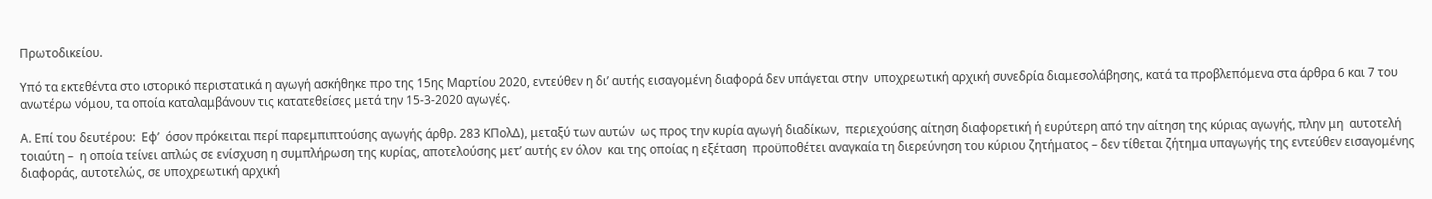Πρωτοδικείου.

Υπό τα εκτεθέντα στο ιστορικό περιστατικά η αγωγή ασκήθηκε προ της 15ης Μαρτίου 2020, εντεύθεν η δι’ αυτής εισαγομένη διαφορά δεν υπάγεται στην  υποχρεωτική αρχική συνεδρία διαμεσολάβησης, κατά τα προβλεπόμενα στα άρθρα 6 και 7 του ανωτέρω νόμου, τα οποία καταλαμβάνουν τις κατατεθείσες μετά την 15-3-2020 αγωγές.

Α. Επί του δευτέρου:  Εφ’  όσον πρόκειται περί παρεμπιπτούσης αγωγής άρθρ. 283 ΚΠολΔ), μεταξύ των αυτών  ως προς την κυρία αγωγή διαδίκων,  περιεχούσης αίτηση διαφορετική ή ευρύτερη από την αίτηση της κύριας αγωγής, πλην μη  αυτοτελή τοιαύτη –  η οποία τείνει απλώς σε ενίσχυση η συμπλήρωση της κυρίας, αποτελούσης μετ’ αυτής εν όλον  και της οποίας η εξέταση  προϋποθέτει αναγκαία τη διερεύνηση του κύριου ζητήματος – δεν τίθεται ζήτημα υπαγωγής της εντεύθεν εισαγομένης διαφοράς, αυτοτελώς, σε υποχρεωτική αρχική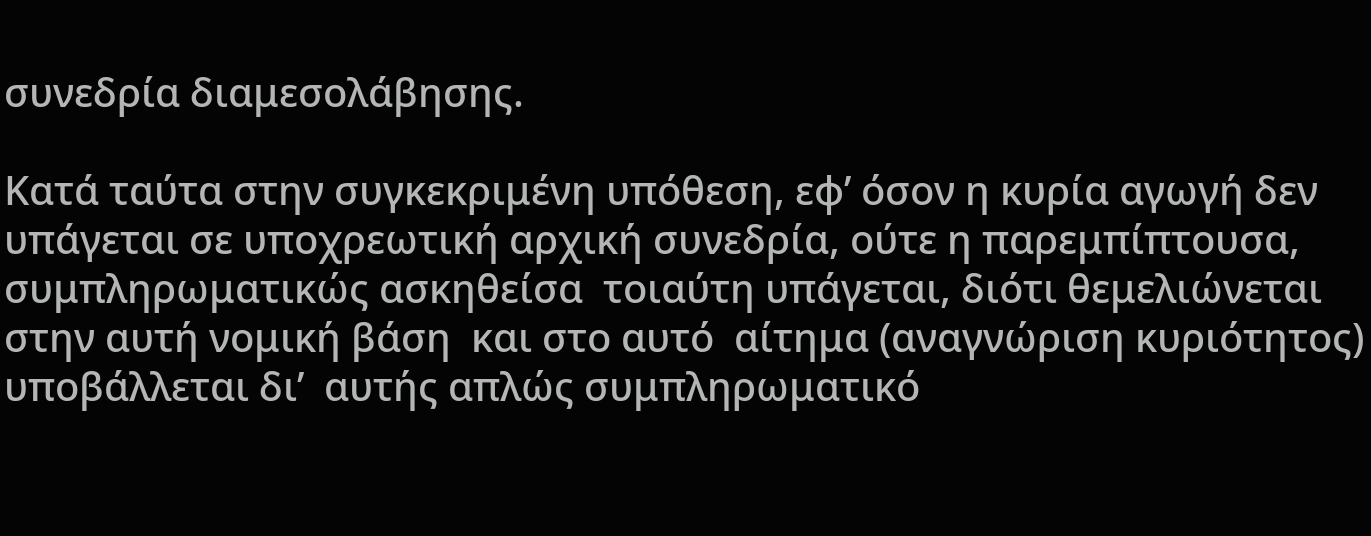συνεδρία διαμεσολάβησης.

Κατά ταύτα στην συγκεκριμένη υπόθεση, εφ’ όσον η κυρία αγωγή δεν υπάγεται σε υποχρεωτική αρχική συνεδρία, ούτε η παρεμπίπτουσα, συμπληρωματικώς ασκηθείσα  τοιαύτη υπάγεται, διότι θεμελιώνεται  στην αυτή νομική βάση  και στο αυτό  αίτημα (αναγνώριση κυριότητος) υποβάλλεται δι’  αυτής απλώς συμπληρωματικό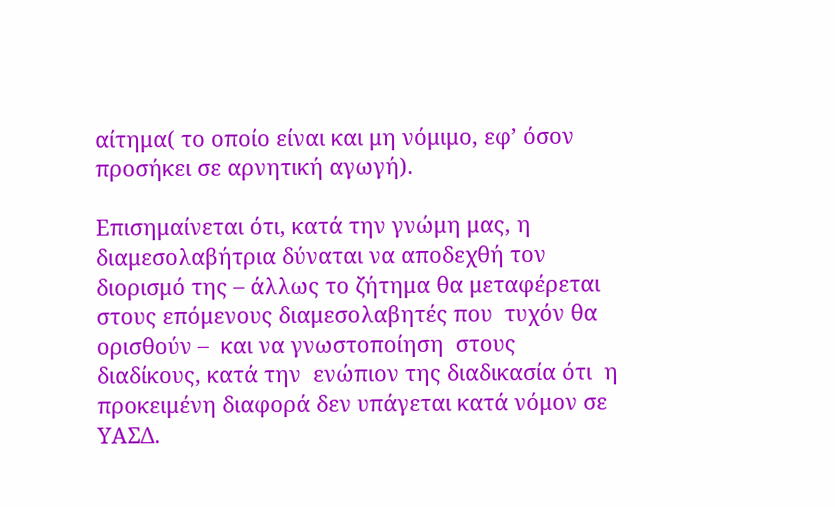αίτημα( το οποίο είναι και μη νόμιμο, εφ’ όσον προσήκει σε αρνητική αγωγή).

Επισημαίνεται ότι, κατά την γνώμη μας, η διαμεσολαβήτρια δύναται να αποδεχθή τον διορισμό της – άλλως το ζήτημα θα μεταφέρεται στους επόμενους διαμεσολαβητές που  τυχόν θα ορισθούν –  και να γνωστοποίηση  στους διαδίκους, κατά την  ενώπιον της διαδικασία ότι  η προκειμένη διαφορά δεν υπάγεται κατά νόμον σε ΥΑΣΔ.